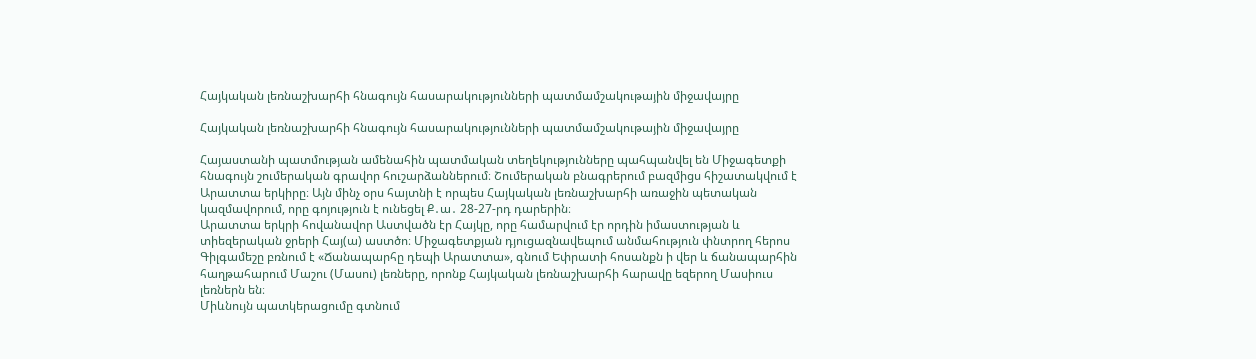Հայկական լեռնաշխարհի հնագույն հասարակությունների պատմամշակութային միջավայրը

Հայկական լեռնաշխարհի հնագույն հասարակությունների պատմամշակութային միջավայրը

Հայաստանի պատմության ամենահին պատմական տեղեկությունները պահպանվել են Միջագետքի հնագույն շումերական գրավոր հուշարձաններում։ Շումերական բնագրերում բազմիցս հիշատակվում է Արատտա երկիրը։ Այն մինչ օրս հայտնի է որպես Հայկական լեռնաշխարհի առաջին պետական կազմավորում, որը գոյություն է ունեցել Ք․ա․ 28-27-րդ դարերին։
Արատտա երկրի հովանավոր Աստվածն էր Հայկը, որը համարվում էր որդին իմաստության և տիեզերական ջրերի Հայ(ա) աստծո։ Միջագետքյան դյուցազնավեպում անմահություն փնտրող հերոս Գիլգամեշը բռնում է «Ճանապարհը դեպի Արատտա», գնում Եփրատի հոսանքն ի վեր և ճանապարհին հաղթահարում Մաշու (Մասու) լեռները, որոնք Հայկական լեռնաշխարհի հարավը եզերող Մասիուս լեռներն են։
Միևնույն պատկերացումը գտնում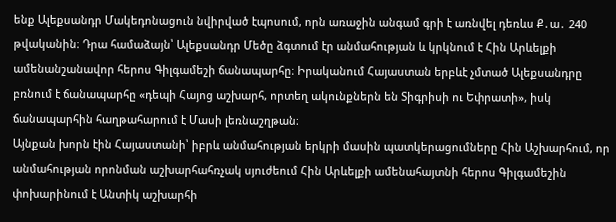ենք Ալեքսանդր Մակեդոնացուն նվիրված էպոսում, որն առաջին անգամ գրի է առնվել դեռևս Ք․ա․ 240 թվականին։ Դրա համաձայն՝ Ալեքսանդր Մեծը ձգտում էր անմահության և կրկնում է Հին Արևելքի ամենանշանավոր հերոս Գիլգամեշի ճանապարհը։ Իրականում Հայաստան երբևէ չմտած Ալեքսանդրը բռնում է ճանապարհը «դեպի Հայոց աշխարհ, որտեղ ակունքներն են Տիգրիսի ու Եփրատի», իսկ ճանապարհին հաղթահարում է Մասի լեռնաշղթան։
Այնքան խորն էին Հայաստանի՝ իբրև անմահության երկրի մասին պատկերացումները Հին Աշխարհում, որ անմահության որոնման աշխարհահռչակ սյուժեում Հին Արևելքի ամենահայտնի հերոս Գիլգամեշին փոխարինում է Անտիկ աշխարհի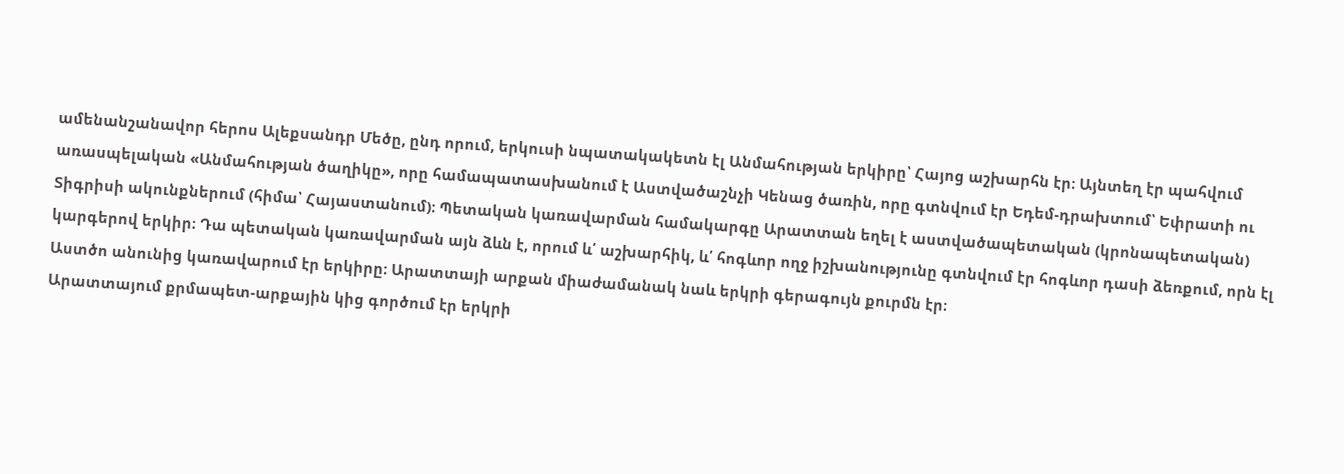ամենանշանավոր հերոս Ալեքսանդր Մեծը, ընդ որում, երկուսի նպատակակետն էլ Անմահության երկիրը՝ Հայոց աշխարհն էր։ Այնտեղ էր պահվում առասպելական «Անմահության ծաղիկը», որը համապատասխանում է Աստվածաշնչի Կենաց ծառին, որը գտնվում էր Եդեմ-դրախտում՝ Եփրատի ու Տիգրիսի ակունքներում (հիմա՝ Հայաստանում)։ Պետական կառավարման համակարգը Արատտան եղել է աստվածապետական (կրոնապետական) կարգերով երկիր։ Դա պետական կառավարման այն ձևն է, որում և՛ աշխարհիկ, և՛ հոգևոր ողջ իշխանությունը գտնվում էր հոգևոր դասի ձեռքում, որն էլ Աստծո անունից կառավարում էր երկիրը։ Արատտայի արքան միաժամանակ նաև երկրի գերագույն քուրմն էր։
Արատտայում քրմապետ-արքային կից գործում էր երկրի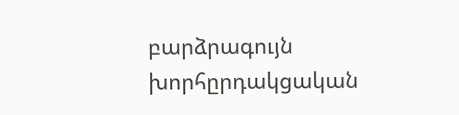բարձրագույն խորհըրդակցական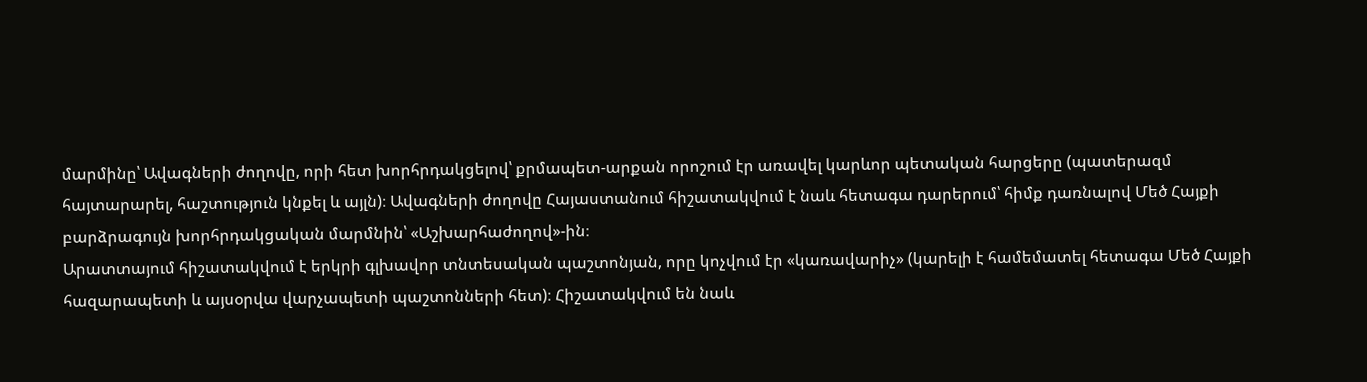մարմինը՝ Ավագների ժողովը, որի հետ խորհրդակցելով՝ քրմապետ-արքան որոշում էր առավել կարևոր պետական հարցերը (պատերազմ հայտարարել, հաշտություն կնքել և այլն)։ Ավագների ժողովը Հայաստանում հիշատակվում է նաև հետագա դարերում՝ հիմք դառնալով Մեծ Հայքի բարձրագույն խորհրդակցական մարմնին՝ «Աշխարհաժողով»-ին։
Արատտայում հիշատակվում է երկրի գլխավոր տնտեսական պաշտոնյան, որը կոչվում էր «կառավարիչ» (կարելի է համեմատել հետագա Մեծ Հայքի հազարապետի և այսօրվա վարչապետի պաշտոնների հետ)։ Հիշատակվում են նաև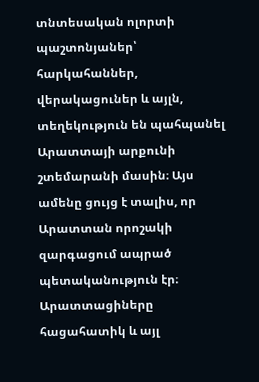տնտեսական ոլորտի պաշտոնյաներ՝ հարկահաններ, վերակացուներ և այլն, տեղեկություն են պահպանել Արատտայի արքունի շտեմարանի մասին։ Այս ամենը ցույց է տալիս, որ Արատտան որոշակի զարգացում ապրած պետականություն էր։
Արատտացիները հացահատիկ և այլ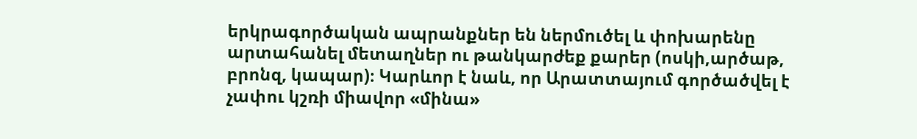երկրագործական ապրանքներ են ներմուծել և փոխարենը արտահանել մետաղներ ու թանկարժեք քարեր (ոսկի,արծաթ, բրոնզ, կապար)։ Կարևոր է նաև, որ Արատտայում գործածվել է չափու կշռի միավոր «մինա»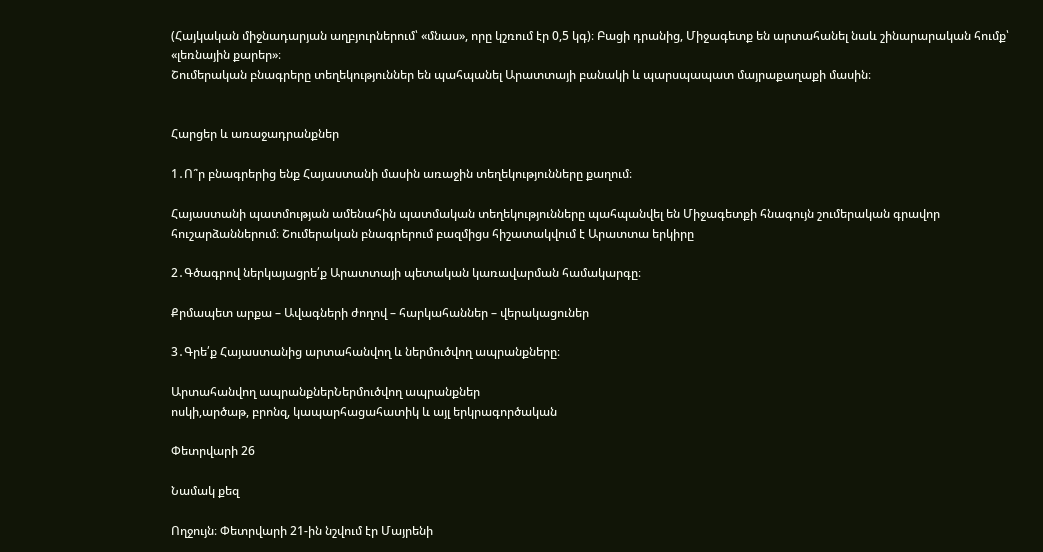(Հայկական միջնադարյան աղբյուրներում՝ «մնաս», որը կշռում էր 0,5 կգ)։ Բացի դրանից, Միջագետք են արտահանել նաև շինարարական հումք՝ «լեռնային քարեր»։
Շումերական բնագրերը տեղեկություններ են պահպանել Արատտայի բանակի և պարսպապատ մայրաքաղաքի մասին։


Հարցեր և առաջադրանքներ

1․Ո՞ր բնագրերից ենք Հայաստանի մասին առաջին տեղեկությունները քաղում։

Հայաստանի պատմության ամենահին պատմական տեղեկությունները պահպանվել են Միջագետքի հնագույն շումերական գրավոր հուշարձաններում։ Շումերական բնագրերում բազմիցս հիշատակվում է Արատտա երկիրը

2․Գծագրով ներկայացրե՛ք Արատտայի պետական կառավարման համակարգը։

Քրմապետ արքա – Ավագների ժողով – հարկահաններ – վերակացուներ

3․Գրե՛ք Հայաստանից արտահանվող և ներմուծվող ապրանքները։

Արտահանվող ապրանքներՆերմուծվող ապրանքներ
ոսկի,արծաթ, բրոնզ, կապարհացահատիկ և այլ երկրագործական

Փետրվարի 26

Նամակ քեզ

Ողջույն։ Փետրվարի 21-ին նշվում էր Մայրենի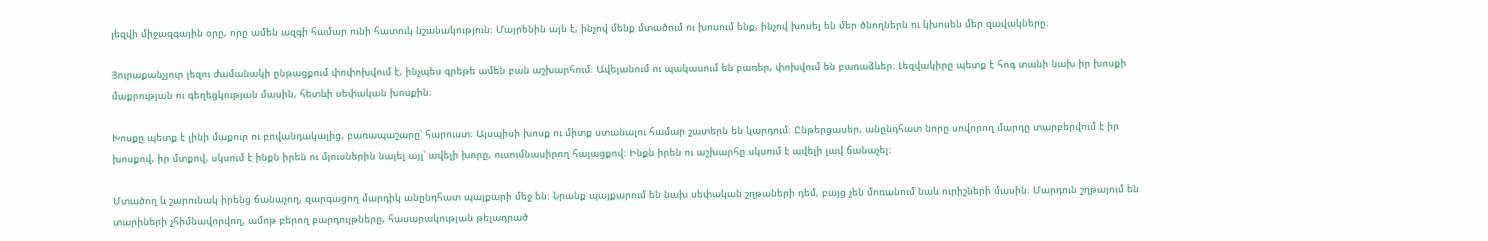լեզվի միջազգային օրը, որը ամեն ազգի համար ունի հատուկ նշանակություն։ Մայրենին այն է, ինչով մենք մտածում ու խոսում ենք, ինչով խոսել են մեր ծնողներն ու կխոսեն մեր զավակները։

Յուրաքանչյուր լեզու ժամանակի ընթացքում փոփոխվում է, ինչպես գրեթե ամեն բան աշխարհում։ Ավելանում ու պակասում են բառեր, փոխվում են բառաձևեր։ Լեզվակիրը պետք է հոգ տանի նախ իր խոսքի մաքրության ու գեղեցկության մասին, հետևի սեփական խոսքին։

Խոսքը պետք է լինի մաքուր ու բովանդակալից, բառապաշարը՝ հարուստ։ Այսպիսի խոսք ու միտք ստանալու համար շատերն են կարդում։ Ընթերցասեր, անընդհատ նորը սովորող մարդը տարբերվում է իր խոսքով, իր մտքով, սկսում է ինքն իրեն ու մյուսներին նայել այլ՝ ավելի խորը, ուսումնասիրող հայացքով։ Ինքն իրեն ու աշխարհը սկսում է ավելի լավ ճանաչել։

Մտածող և շարունակ իրենց ճանաչող, զարգացող մարդիկ անընդհատ պայքարի մեջ են։ Նրանք պայքարում են նախ սեփական շղթաների դեմ, բայց չեն մոռանում նաև ուրիշների մասին։ Մարդուն շղթայում են տարիների չհիմնավորվող, ամոթ բերող բարդույթները, հասարակության թելադրած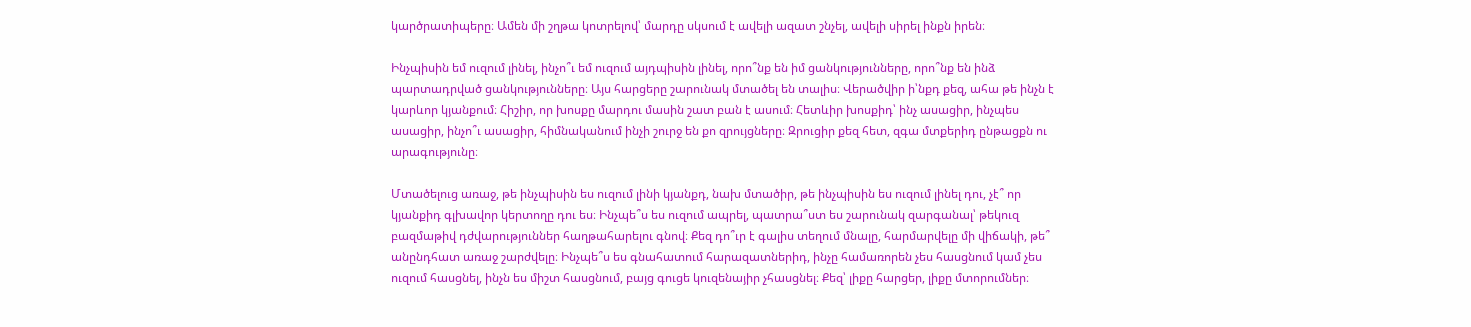կարծրատիպերը։ Ամեն մի շղթա կոտրելով՝ մարդը սկսում է ավելի ազատ շնչել, ավելի սիրել ինքն իրեն։

Ինչպիսին եմ ուզում լինել, ինչո՞ւ եմ ուզում այդպիսին լինել, որո՞նք են իմ ցանկությունները, որո՞նք են ինձ պարտադրված ցանկությունները։ Այս հարցերը շարունակ մտածել են տալիս։ Վերածվիր ի՝նքդ քեզ, ահա թե ինչն է կարևոր կյանքում։ Հիշիր, որ խոսքը մարդու մասին շատ բան է ասում։ Հետևիր խոսքիդ՝ ինչ ասացիր, ինչպես ասացիր, ինչո՞ւ ասացիր, հիմնականում ինչի շուրջ են քո զրույցները։ Զրուցիր քեզ հետ, զգա մտքերիդ ընթացքն ու արագությունը։

Մտածելուց առաջ, թե ինչպիսին ես ուզում լինի կյանքդ, նախ մտածիր, թե ինչպիսին ես ուզում լինել դու, չէ՞ որ կյանքիդ գլխավոր կերտողը դու ես։ Ինչպե՞ս ես ուզում ապրել, պատրա՞ստ ես շարունակ զարգանալ՝ թեկուզ բազմաթիվ դժվարություններ հաղթահարելու գնով։ Քեզ դո՞ւր է գալիս տեղում մնալը, հարմարվելը մի վիճակի, թե՞ անընդհատ առաջ շարժվելը։ Ինչպե՞ս ես գնահատում հարազատներիդ, ինչը համառորեն չես հասցնում կամ չես ուզում հասցնել, ինչն ես միշտ հասցնում, բայց գուցե կուզենայիր չհասցնել։ Քեզ՝ լիքը հարցեր, լիքը մտորումներ։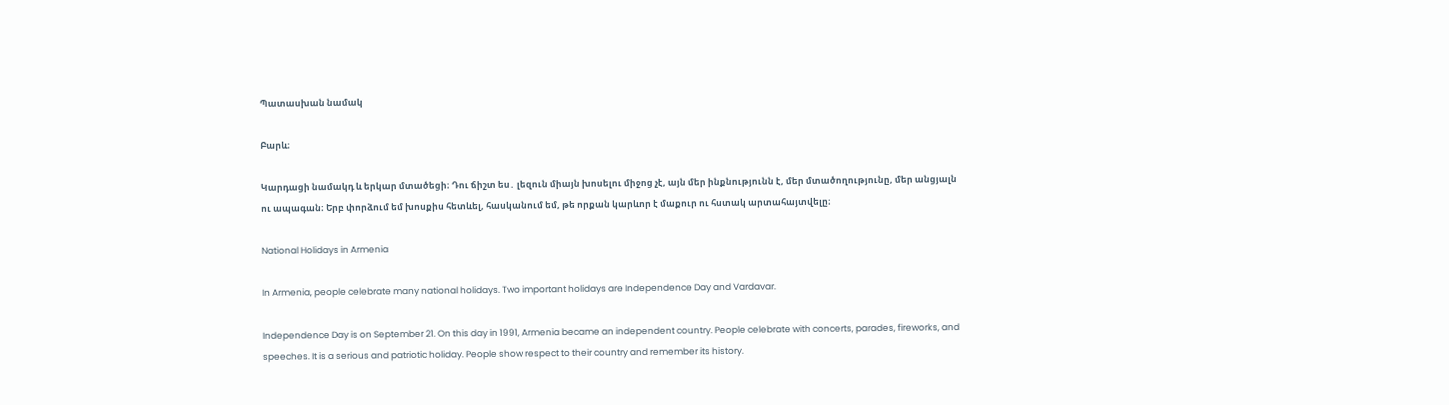Պատասխան նամակ

Բարև։

Կարդացի նամակդ և երկար մտածեցի։ Դու ճիշտ ես․ լեզուն միայն խոսելու միջոց չէ, այն մեր ինքնությունն է, մեր մտածողությունը, մեր անցյալն ու ապագան։ Երբ փորձում եմ խոսքիս հետևել, հասկանում եմ, թե որքան կարևոր է մաքուր ու հստակ արտահայտվելը։

National Holidays in Armenia

In Armenia, people celebrate many national holidays. Two important holidays are Independence Day and Vardavar.

Independence Day is on September 21. On this day in 1991, Armenia became an independent country. People celebrate with concerts, parades, fireworks, and speeches. It is a serious and patriotic holiday. People show respect to their country and remember its history.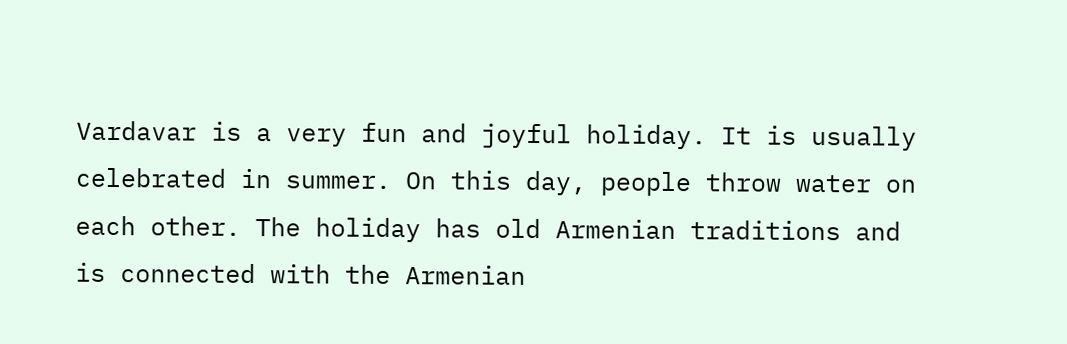Vardavar is a very fun and joyful holiday. It is usually celebrated in summer. On this day, people throw water on each other. The holiday has old Armenian traditions and is connected with the Armenian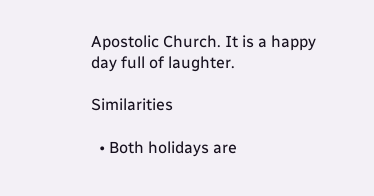Apostolic Church. It is a happy day full of laughter.

Similarities

  • Both holidays are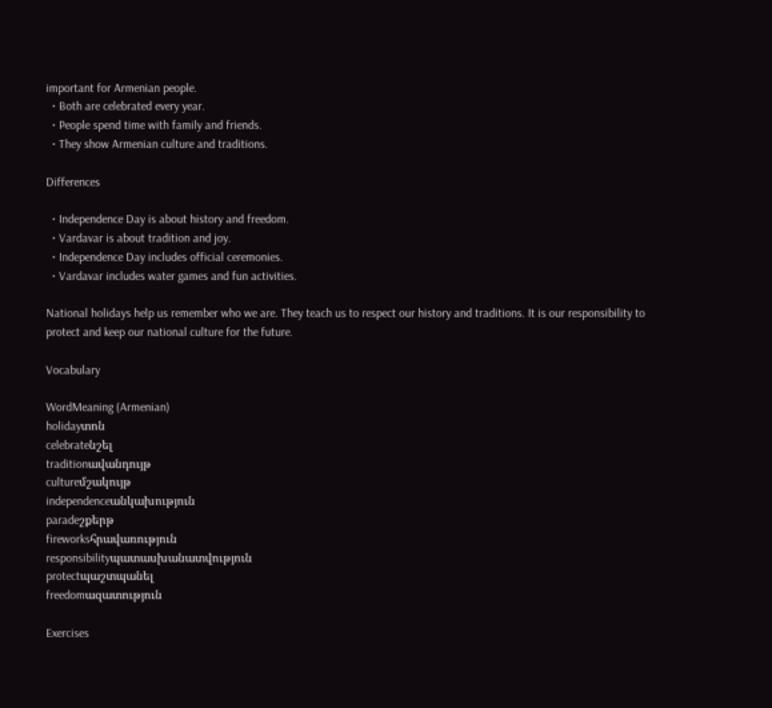important for Armenian people.
  • Both are celebrated every year.
  • People spend time with family and friends.
  • They show Armenian culture and traditions.

Differences

  • Independence Day is about history and freedom.
  • Vardavar is about tradition and joy.
  • Independence Day includes official ceremonies.
  • Vardavar includes water games and fun activities.

National holidays help us remember who we are. They teach us to respect our history and traditions. It is our responsibility to protect and keep our national culture for the future.

Vocabulary

WordMeaning (Armenian)
holidayտոն
celebrateնշել
traditionավանդույթ
cultureմշակույթ
independenceանկախություն
paradeշքերթ
fireworksհրավառություն
responsibilityպատասխանատվություն
protectպաշտպանել
freedomազատություն

Exercises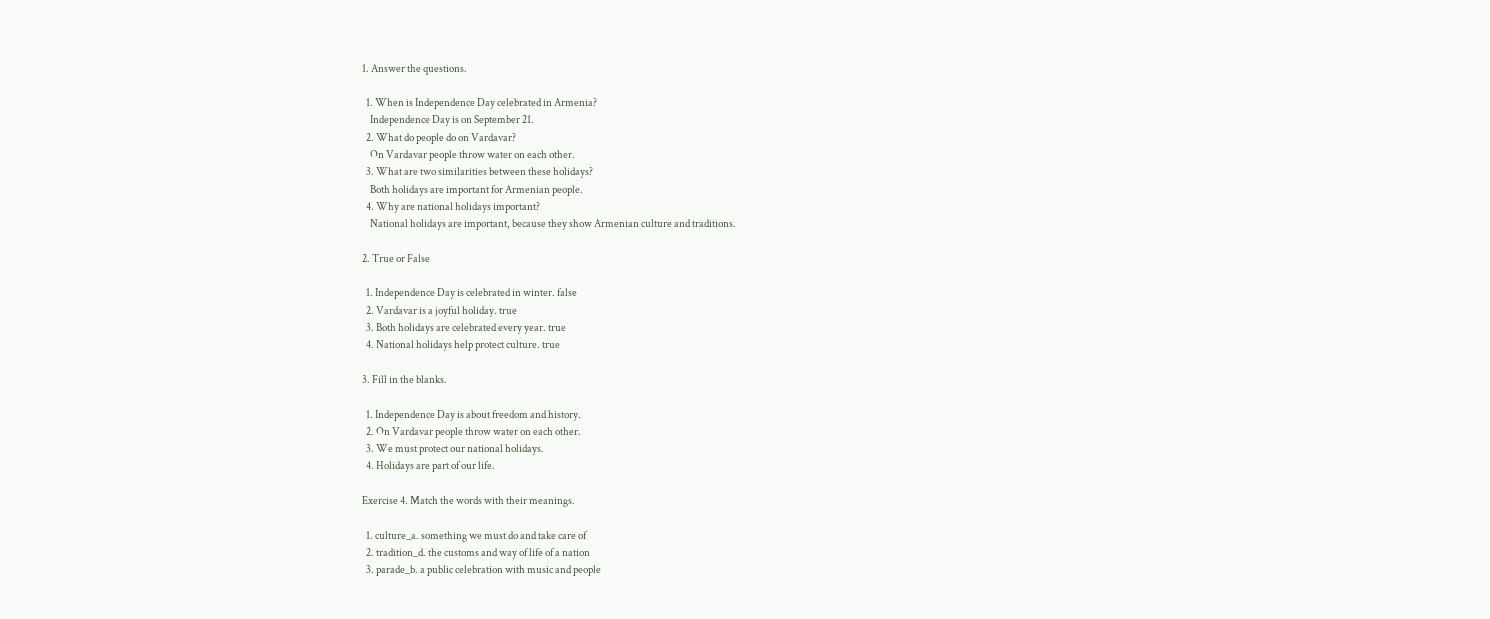1. Answer the questions.

  1. When is Independence Day celebrated in Armenia?
    Independence Day is on September 21.
  2. What do people do on Vardavar?
    On Vardavar people throw water on each other.
  3. What are two similarities between these holidays?
    Both holidays are important for Armenian people.
  4. Why are national holidays important?
    National holidays are important, because they show Armenian culture and traditions.

2. True or False

  1. Independence Day is celebrated in winter. false
  2. Vardavar is a joyful holiday. true
  3. Both holidays are celebrated every year. true
  4. National holidays help protect culture. true

3. Fill in the blanks.

  1. Independence Day is about freedom and history.
  2. On Vardavar people throw water on each other.
  3. We must protect our national holidays.
  4. Holidays are part of our life.

Exercise 4. Match the words with their meanings.

  1. culture_a. something we must do and take care of
  2. tradition_d. the customs and way of life of a nation
  3. parade_b. a public celebration with music and people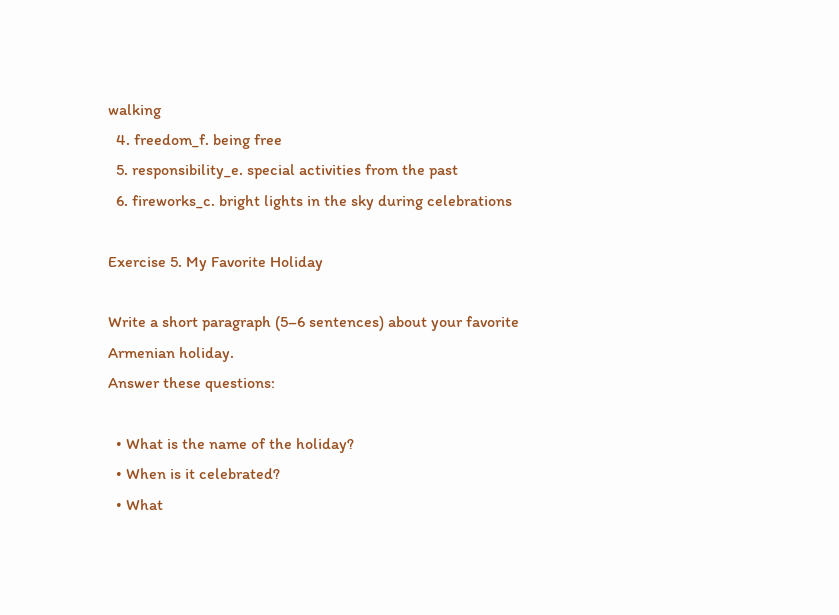walking
  4. freedom_f. being free
  5. responsibility_e. special activities from the past
  6. fireworks_c. bright lights in the sky during celebrations

Exercise 5. My Favorite Holiday

Write a short paragraph (5–6 sentences) about your favorite Armenian holiday.
Answer these questions:

  • What is the name of the holiday?
  • When is it celebrated?
  • What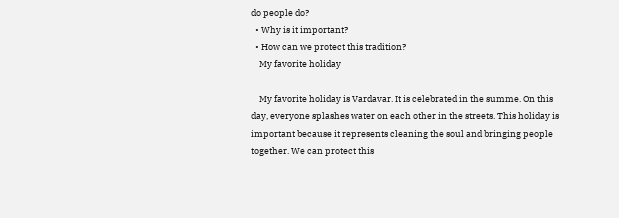do people do?
  • Why is it important?
  • How can we protect this tradition?
    My favorite holiday

    My favorite holiday is Vardavar. It is celebrated in the summe. On this day, everyone splashes water on each other in the streets. This holiday is important because it represents cleaning the soul and bringing people together. We can protect this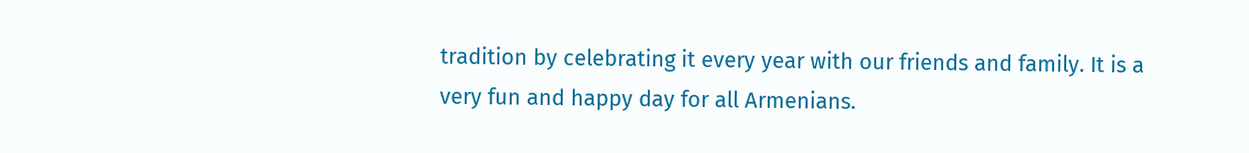tradition by celebrating it every year with our friends and family. It is a very fun and happy day for all Armenians.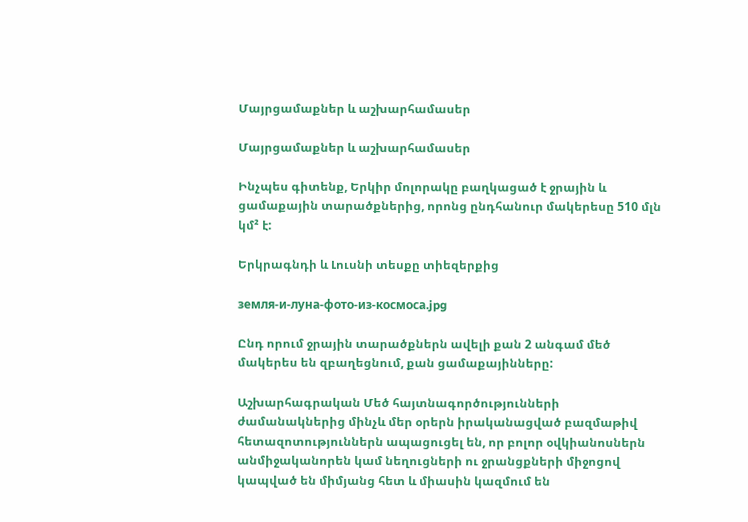Մայրցամաքներ և աշխարհամասեր

Մայրցամաքներ և աշխարհամասեր

Ինչպես գիտենք, Երկիր մոլորակը բաղկացած է ջրային և ցամաքային տարածքներից, որոնց ընդհանուր մակերեսը 510 մլն կմ² է:

Երկրագնդի և Լուսնի տեսքը տիեզերքից

земля-и-луна-фото-из-космоса.jpg

Ընդ որում ջրային տարածքներն ավելի քան 2 անգամ մեծ մակերես են զբաղեցնում, քան ցամաքայինները:

Աշխարհագրական Մեծ հայտնագործությունների ժամանակներից մինչև մեր օրերն իրականացված բազմաթիվ հետազոտություններն ապացուցել են, որ բոլոր օվկիանոսներն անմիջականորեն կամ նեղուցների ու ջրանցքների միջոցով կապված են միմյանց հետ և միասին կազմում են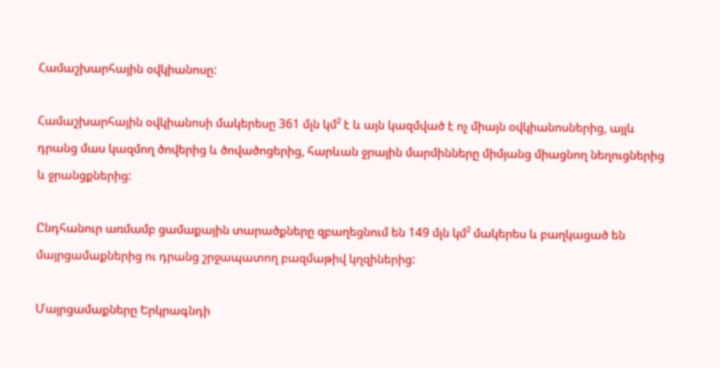Համաշխարհային օվկիանոսը:

Համաշխարհային օվկիանոսի մակերեսը 361 մլն կմ² է և այն կազմված է ոչ միայն օվկիանոսներից, այլև դրանց մաս կազմող ծովերից և ծովածոցերից, հարևան ջրային մարմինները միմյանց միացնող նեղուցներից և ջրանցքներից:

Ընդհանուր առմամբ ցամաքային տարածքները զբաղեցնում են 149 մլն կմ² մակերես և բաղկացած են մայրցամաքներից ու դրանց շրջապատող բազմաթիվ կղզիներից:

Մայրցամաքները Երկրագնդի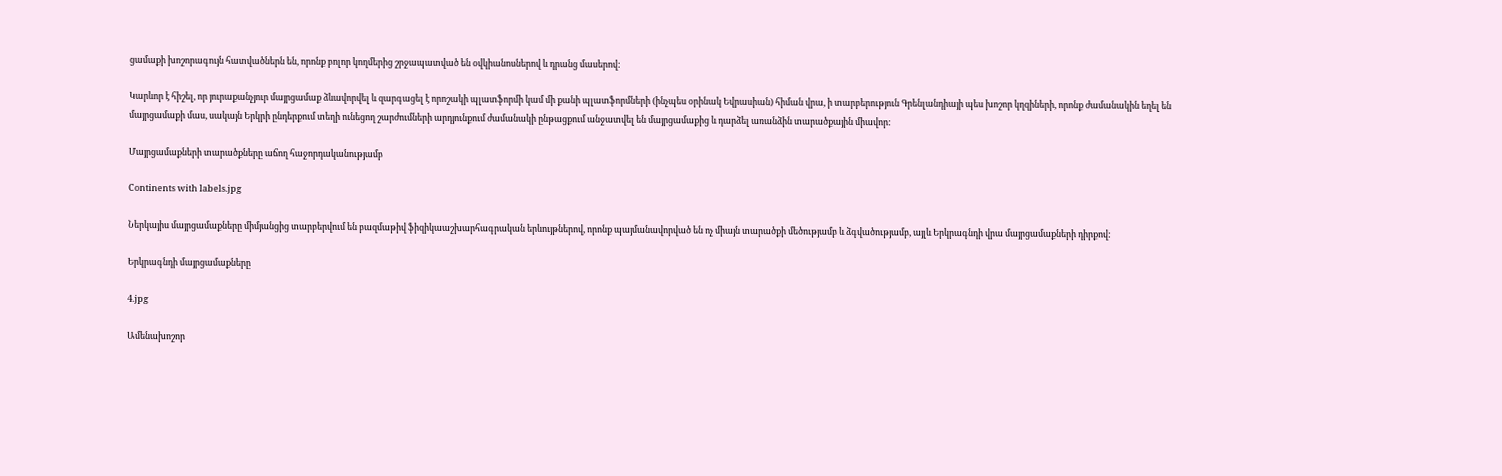ցամաքի խոշորագույն հատվածներն են, որոնք բոլոր կողմերից շրջապատված են օվկիանոսներով և դրանց մասերով:

Կարևոր է հիշել, որ յուրաքանչյուր մայրցամաք ձևավորվել և զարգացել է որոշակի պլատֆորմի կամ մի քանի պլատֆորմների (ինչպես օրինակ Եվրասիան) հիման վրա, ի տարբերություն Գրենլանդիայի պես խոշոր կղզիների, որոնք ժամանակին եղել են մայրցամաքի մաս, սակայն Երկրի ընդերքում տեղի ունեցող շարժումների արդյունքում ժամանակի ընթացքում անջատվել են մայրցամաքից և դարձել առանձին տարածքային միավոր:

Մայրցամաքների տարածքները աճող հաջորդականությամբ

Continents with labels.jpg

Ներկայիս մայրցամաքները միմյանցից տարբերվում են բազմաթիվ ֆիզիկաաշխարհագրական երևույթներով, որոնք պայմանավորված են ոչ միայն տարածքի մեծությամբ և ձգվածությամբ, այլև Երկրագնդի վրա մայրցամաքների դիրքով:

Երկրագնդի մայրցամաքները

4.jpg

Ամենախոշոր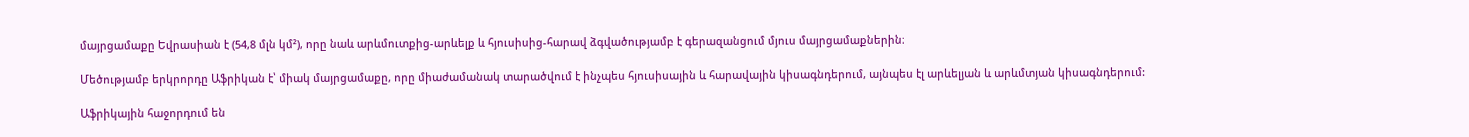մայրցամաքը Եվրասիան է (54,8 մլն կմ²), որը նաև արևմուտքից-արևելք և հյուսիսից-հարավ ձգվածությամբ է գերազանցում մյուս մայրցամաքներին։

Մեծությամբ երկրորդը Աֆրիկան է՝ միակ մայրցամաքը, որը միաժամանակ տարածվում է ինչպես հյուսիսային և հարավային կիսագնդերում, այնպես էլ արևելյան և արևմտյան կիսագնդերում:

Աֆրիկային հաջորդում են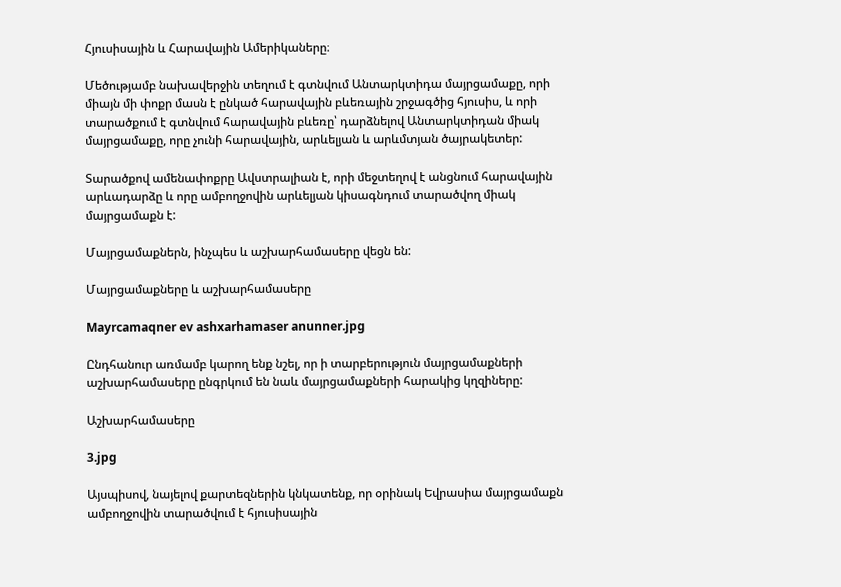Հյուսիսային և Հարավային Ամերիկաները։

Մեծությամբ նախավերջին տեղում է գտնվում Անտարկտիդա մայրցամաքը, որի միայն մի փոքր մասն է ընկած հարավային բևեռային շրջագծից հյուսիս, և որի տարածքում է գտնվում հարավային բևեռը՝ դարձնելով Անտարկտիդան միակ մայրցամաքը, որը չունի հարավային, արևելյան և արևմտյան ծայրակետեր:

Տարածքով ամենափոքրը Ավստրալիան է, որի մեջտեղով է անցնում հարավային արևադարձը և որը ամբողջովին արևելյան կիսագնդում տարածվող միակ մայրցամաքն է:

Մայրցամաքներն, ինչպես և աշխարհամասերը վեցն են:

Մայրցամաքները և աշխարհամասերը

Mayrcamaqner ev ashxarhamaser anunner.jpg

Ընդհանուր առմամբ կարող ենք նշել, որ ի տարբերություն մայրցամաքների աշխարհամասերը ընգրկում են նաև մայրցամաքների հարակից կղզիները:

Աշխարհամասերը

3.jpg

Այսպիսով, նայելով քարտեզներին կնկատենք, որ օրինակ Եվրասիա մայրցամաքն ամբողջովին տարածվում է հյուսիսային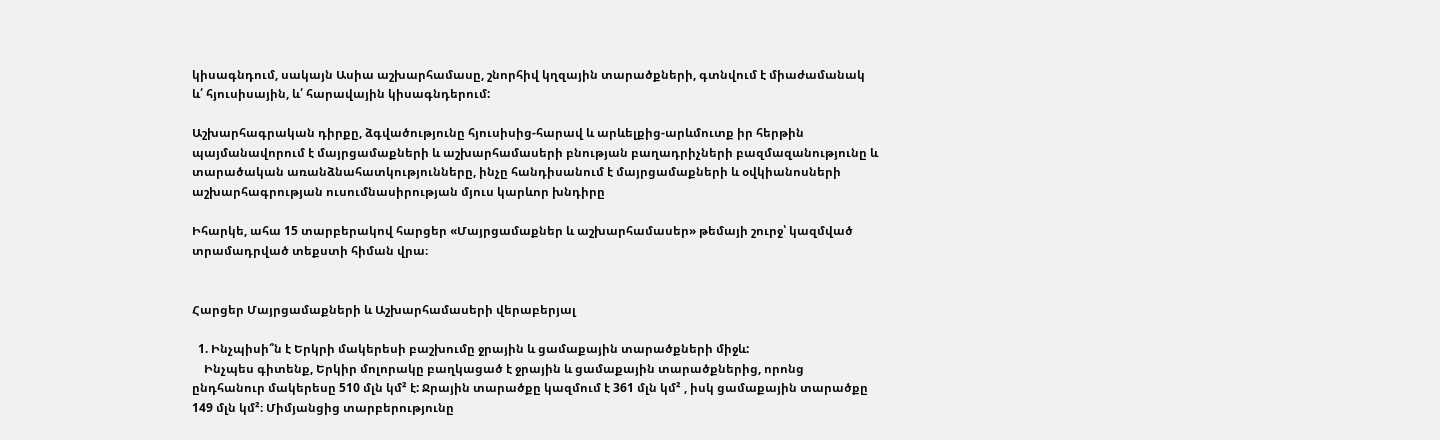կիսագնդում, սակայն Ասիա աշխարհամասը, շնորհիվ կղզային տարածքների, գտնվում է միաժամանակ և՛ հյուսիսային, և՛ հարավային կիսագնդերում:

Աշխարհագրական դիրքը, ձգվածությունը հյուսիսից-հարավ և արևելքից-արևմուտք իր հերթին պայմանավորում է մայրցամաքների և աշխարհամասերի բնության բաղադրիչների բազմազանությունը և տարածական առանձնահատկությունները, ինչը հանդիսանում է մայրցամաքների և օվկիանոսների աշխարհագրության ուսումնասիրության մյուս կարևոր խնդիրը

Իհարկե, ահա 15 տարբերակով հարցեր «Մայրցամաքներ և աշխարհամասեր» թեմայի շուրջ՝ կազմված տրամադրված տեքստի հիման վրա։


Հարցեր Մայրցամաքների և Աշխարհամասերի վերաբերյալ

  1. Ինչպիսի՞ն է Երկրի մակերեսի բաշխումը ջրային և ցամաքային տարածքների միջև:
    Ինչպես գիտենք, Երկիր մոլորակը բաղկացած է ջրային և ցամաքային տարածքներից, որոնց ընդհանուր մակերեսը 510 մլն կմ² է: Ջրային տարածքը կազմում է 361 մլն կմ² , իսկ ցամաքային տարածքը 149 մլն կմ²։ Միմյանցից տարբերությունը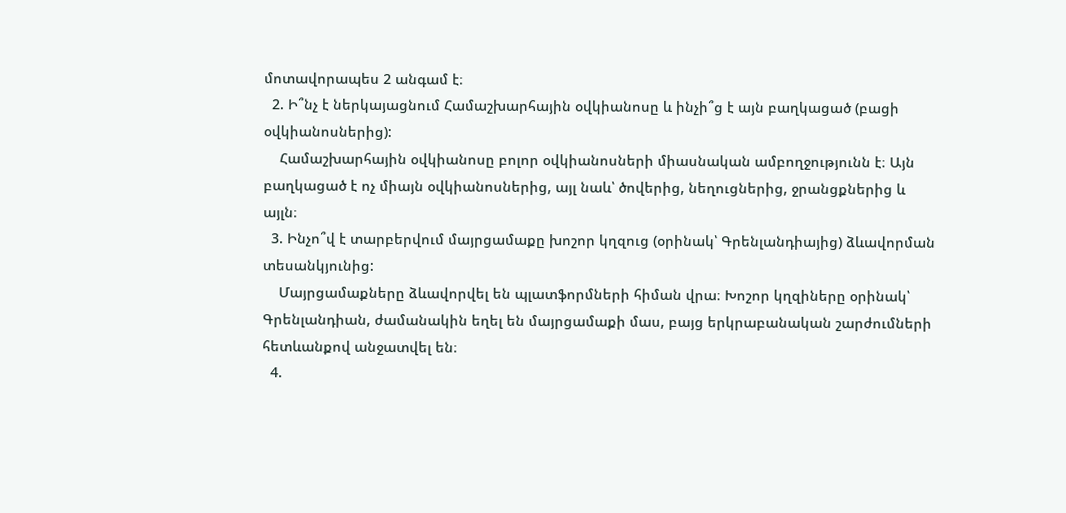մոտավորապես 2 անգամ է։
  2. Ի՞նչ է ներկայացնում Համաշխարհային օվկիանոսը և ինչի՞ց է այն բաղկացած (բացի օվկիանոսներից):
    Համաշխարհային օվկիանոսը բոլոր օվկիանոսների միասնական ամբողջությունն է։ Այն բաղկացած է ոչ միայն օվկիանոսներից, այլ նաև՝ ծովերից, նեղուցներից, ջրանցքներից և այլն։
  3. Ինչո՞վ է տարբերվում մայրցամաքը խոշոր կղզուց (օրինակ՝ Գրենլանդիայից) ձևավորման տեսանկյունից:
    Մայրցամաքները ձևավորվել են պլատֆորմների հիման վրա։ Խոշոր կղզիները օրինակ՝ Գրենլանդիան, ժամանակին եղել են մայրցամաքի մաս, բայց երկրաբանական շարժումների հետևանքով անջատվել են։
  4.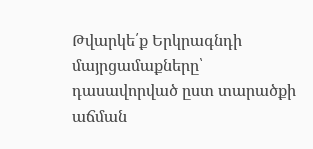Թվարկե՛ք Երկրագնդի մայրցամաքները՝ դասավորված ըստ տարածքի աճման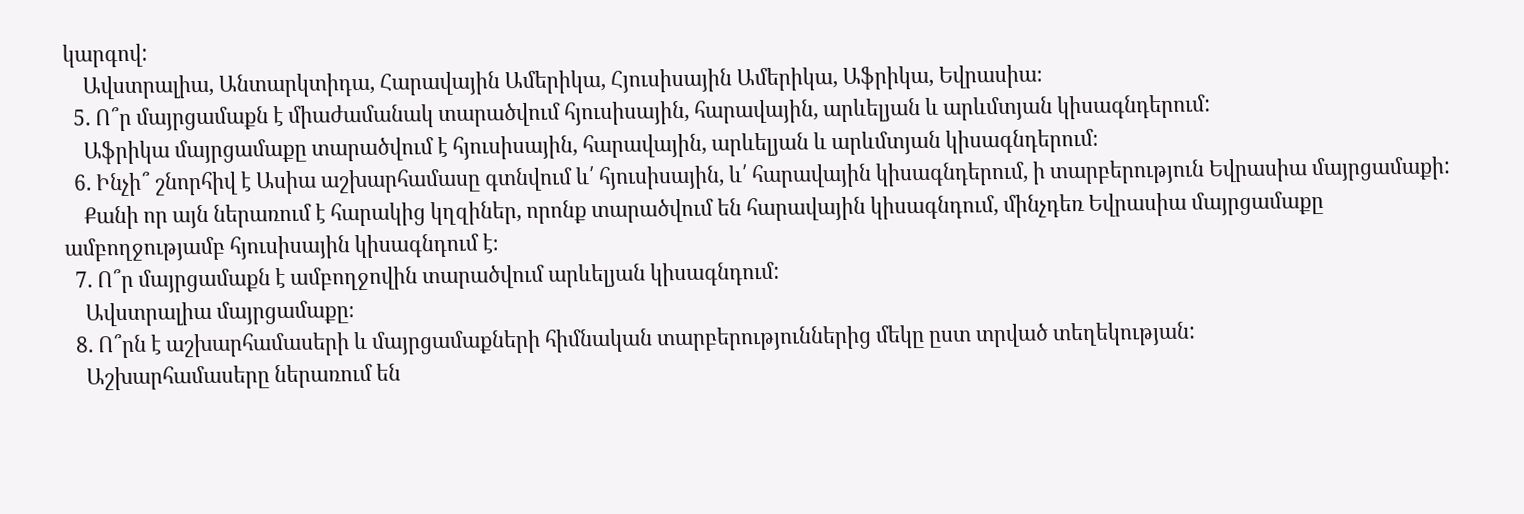կարգով:
    Ավստրալիա, Անտարկտիդա, Հարավային Ամերիկա, Հյուսիսային Ամերիկա, Աֆրիկա, Եվրասիա։
  5. Ո՞ր մայրցամաքն է միաժամանակ տարածվում հյուսիսային, հարավային, արևելյան և արևմտյան կիսագնդերում:
    Աֆրիկա մայրցամաքը տարածվում է հյուսիսային, հարավային, արևելյան և արևմտյան կիսագնդերում։
  6. Ինչի՞ շնորհիվ է Ասիա աշխարհամասը գտնվում և՛ հյուսիսային, և՛ հարավային կիսագնդերում, ի տարբերություն Եվրասիա մայրցամաքի:
    Քանի որ այն ներառում է հարակից կղզիներ, որոնք տարածվում են հարավային կիսագնդում, մինչդեռ Եվրասիա մայրցամաքը ամբողջությամբ հյուսիսային կիսագնդում է։
  7. Ո՞ր մայրցամաքն է ամբողջովին տարածվում արևելյան կիսագնդում:
    Ավստրալիա մայրցամաքը։
  8. Ո՞րն է աշխարհամասերի և մայրցամաքների հիմնական տարբերություններից մեկը ըստ տրված տեղեկության:
    Աշխարհամասերը ներառում են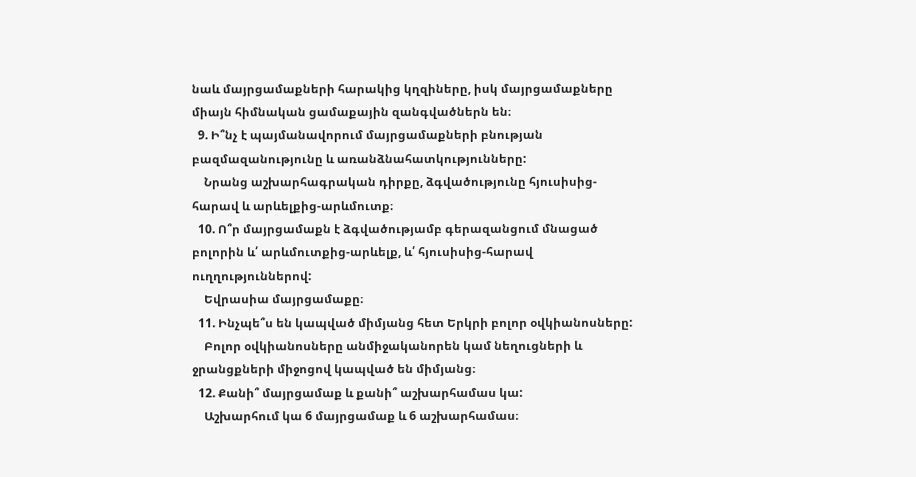նաև մայրցամաքների հարակից կղզիները, իսկ մայրցամաքները միայն հիմնական ցամաքային զանգվածներն են։
  9. Ի՞նչ է պայմանավորում մայրցամաքների բնության բազմազանությունը և առանձնահատկությունները:
    Նրանց աշխարհագրական դիրքը, ձգվածությունը հյուսիսից-հարավ և արևելքից-արևմուտք։
  10. Ո՞ր մայրցամաքն է ձգվածությամբ գերազանցում մնացած բոլորին և՛ արևմուտքից-արևելք, և՛ հյուսիսից-հարավ ուղղություններով:
    Եվրասիա մայրցամաքը։
  11. Ինչպե՞ս են կապված միմյանց հետ Երկրի բոլոր օվկիանոսները:
    Բոլոր օվկիանոսները անմիջականորեն կամ նեղուցների և ջրանցքների միջոցով կապված են միմյանց։
  12. Քանի՞ մայրցամաք և քանի՞ աշխարհամաս կա:
    Աշխարհում կա 6 մայրցամաք և 6 աշխարհամաս։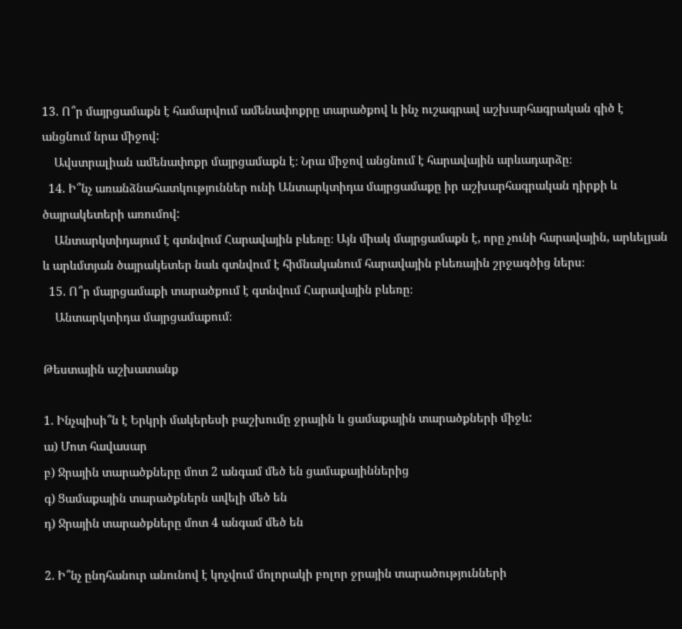13. Ո՞ր մայրցամաքն է համարվում ամենափոքրը տարածքով և ինչ ուշագրավ աշխարհագրական գիծ է անցնում նրա միջով:
    Ավստրալիան ամենափոքր մայրցամաքն է։ Նրա միջով անցնում է հարավային արևադարձը։
  14. Ի՞նչ առանձնահատկություններ ունի Անտարկտիդա մայրցամաքը իր աշխարհագրական դիրքի և ծայրակետերի առումով:
    Անտարկտիդայում է գտնվում Հարավային բևեռը։ Այն միակ մայրցամաքն է, որը չունի հարավային, արևելյան և արևմտյան ծայրակետեր նաև գտնվում է հիմնականում հարավային բևեռային շրջագծից ներս։
  15. Ո՞ր մայրցամաքի տարածքում է գտնվում Հարավային բևեռը։
    Անտարկտիդա մայրցամաքում։

Թեստային աշխատանք

1. Ինչպիսի՞ն է Երկրի մակերեսի բաշխումը ջրային և ցամաքային տարածքների միջև:
ա) Մոտ հավասար
բ) Ջրային տարածքները մոտ 2 անգամ մեծ են ցամաքայիններից
գ) Ցամաքային տարածքներն ավելի մեծ են
դ) Ջրային տարածքները մոտ 4 անգամ մեծ են

2. Ի՞նչ ընդհանուր անունով է կոչվում մոլորակի բոլոր ջրային տարածությունների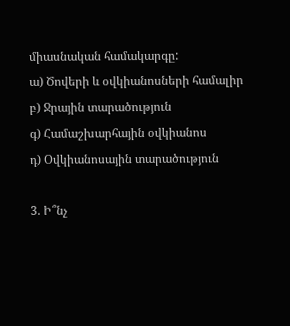միասնական համակարգը:
ա) Ծովերի և օվկիանոսների համալիր
բ) Ջրային տարածություն
գ) Համաշխարհային օվկիանոս
դ) Օվկիանոսային տարածություն

3. Ի՞նչ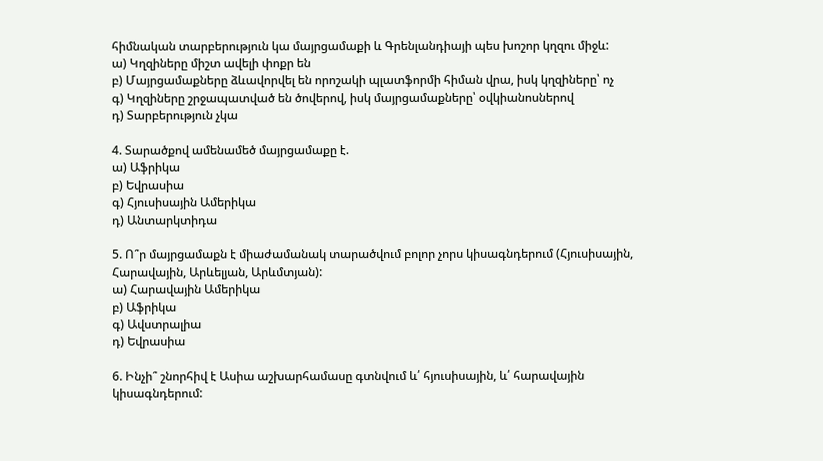հիմնական տարբերություն կա մայրցամաքի և Գրենլանդիայի պես խոշոր կղզու միջև:
ա) Կղզիները միշտ ավելի փոքր են
բ) Մայրցամաքները ձևավորվել են որոշակի պլատֆորմի հիման վրա, իսկ կղզիները՝ ոչ
գ) Կղզիները շրջապատված են ծովերով, իսկ մայրցամաքները՝ օվկիանոսներով
դ) Տարբերություն չկա

4. Տարածքով ամենամեծ մայրցամաքը է.
ա) Աֆրիկա
բ) Եվրասիա
գ) Հյուսիսային Ամերիկա
դ) Անտարկտիդա

5. Ո՞ր մայրցամաքն է միաժամանակ տարածվում բոլոր չորս կիսագնդերում (Հյուսիսային, Հարավային, Արևելյան, Արևմտյան):
ա) Հարավային Ամերիկա
բ) Աֆրիկա
գ) Ավստրալիա
դ) Եվրասիա

6. Ինչի՞ շնորհիվ է Ասիա աշխարհամասը գտնվում և՛ հյուսիսային, և՛ հարավային կիսագնդերում: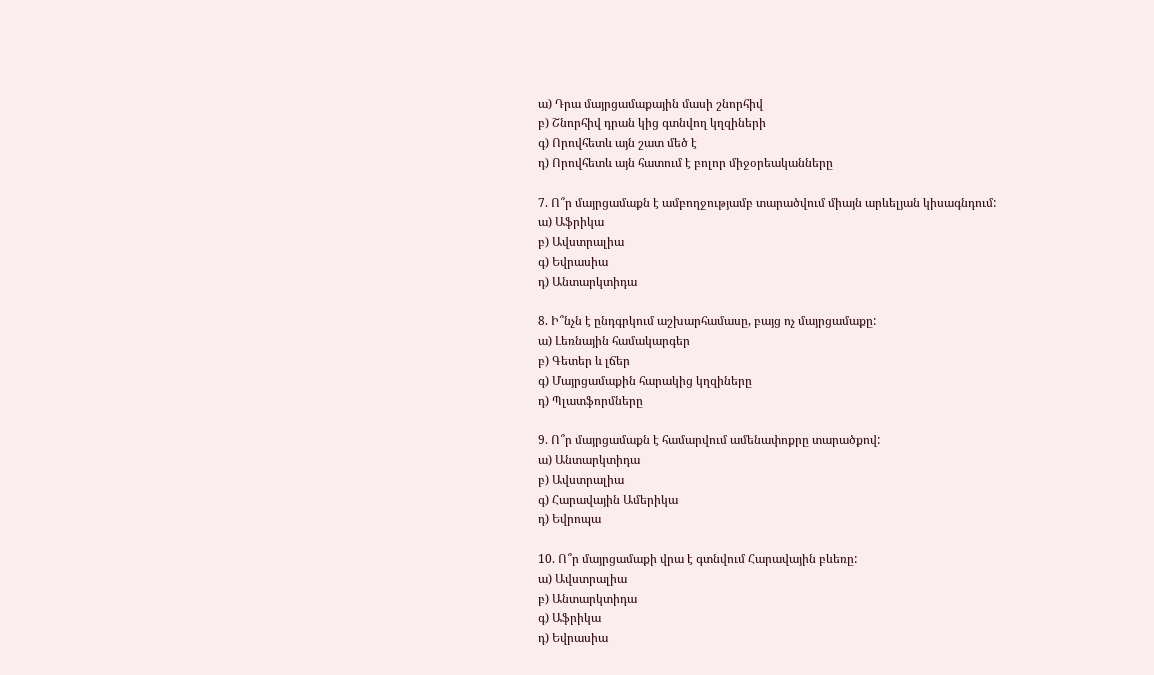ա) Դրա մայրցամաքային մասի շնորհիվ
բ) Շնորհիվ դրան կից գտնվող կղզիների
գ) Որովհետև այն շատ մեծ է
դ) Որովհետև այն հատում է բոլոր միջօրեականները

7. Ո՞ր մայրցամաքն է ամբողջությամբ տարածվում միայն արևելյան կիսագնդում:
ա) Աֆրիկա
բ) Ավստրալիա
գ) Եվրասիա
դ) Անտարկտիդա

8. Ի՞նչն է ընդգրկում աշխարհամասը, բայց ոչ մայրցամաքը:
ա) Լեռնային համակարգեր
բ) Գետեր և լճեր
գ) Մայրցամաքին հարակից կղզիները
դ) Պլատֆորմները

9. Ո՞ր մայրցամաքն է համարվում ամենափոքրը տարածքով:
ա) Անտարկտիդա
բ) Ավստրալիա
գ) Հարավային Ամերիկա
դ) Եվրոպա

10. Ո՞ր մայրցամաքի վրա է գտնվում Հարավային բևեռը:
ա) Ավստրալիա
բ) Անտարկտիդա
գ) Աֆրիկա
դ) Եվրասիա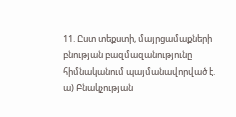11. Ըստ տեքստի, մայրցամաքների բնության բազմազանությունը հիմնականում պայմանավորված է.
ա) Բնակչության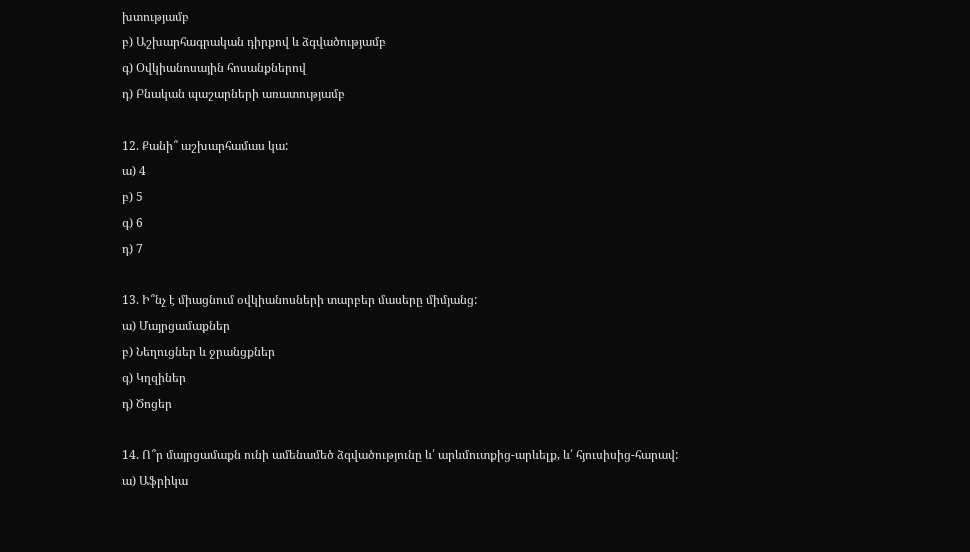խտությամբ
բ) Աշխարհագրական դիրքով և ձգվածությամբ
գ) Օվկիանոսային հոսանքներով
դ) Բնական պաշարների առատությամբ

12. Քանի՞ աշխարհամաս կա:
ա) 4
բ) 5
գ) 6
դ) 7

13. Ի՞նչ է միացնում օվկիանոսների տարբեր մասերը միմյանց:
ա) Մայրցամաքներ
բ) Նեղուցներ և ջրանցքներ
գ) Կղզիներ
դ) Ծոցեր

14. Ո՞ր մայրցամաքն ունի ամենամեծ ձգվածությունը և՛ արևմուտքից-արևելք, և՛ հյուսիսից-հարավ:
ա) Աֆրիկա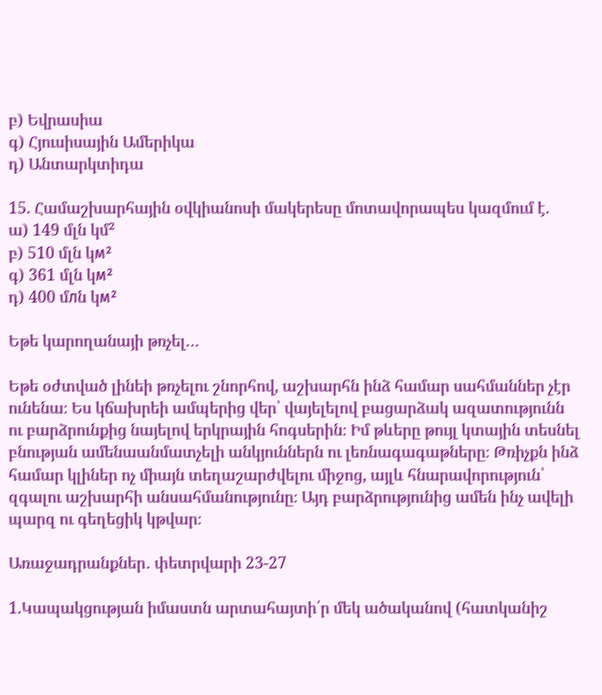բ) Եվրասիա
գ) Հյուսիսային Ամերիկա
դ) Անտարկտիդա

15. Համաշխարհային օվկիանոսի մակերեսը մոտավորապես կազմում է.
ա) 149 մլն կմ²
բ) 510 մլն կм²
գ) 361 մլն կм²
դ) 400 մлն կм²

Եթե կարողանայի թռչել…

Եթե օժտված լինեի թռչելու շնորհով, աշխարհն ինձ համար սահմաններ չէր ունենա։ Ես կճախրեի ամպերից վեր՝ վայելելով բացարձակ ազատությունն ու բարձրունքից նայելով երկրային հոգսերին։ Իմ թևերը թույլ կտային տեսնել բնության ամենաանմատչելի անկյուններն ու լեռնագագաթները։ Թռիչքն ինձ համար կլիներ ոչ միայն տեղաշարժվելու միջոց, այլև հնարավորություն՝ զգալու աշխարհի անսահմանությունը։ Այդ բարձրությունից ամեն ինչ ավելի պարզ ու գեղեցիկ կթվար։

Առաջադրանքներ․ փետրվարի 23-27

1.Կապակցության իմաստն արտահայտի՛ր մեկ ածականով (հատկանիշ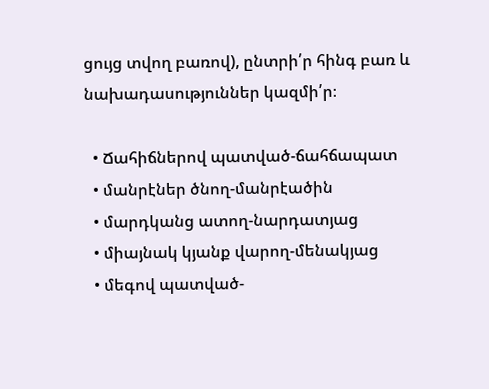ցույց տվող բառով), ընտրի՛ր հինգ բառ և նախադասություններ կազմի՛ր։

  • Ճահիճներով պատված-ճահճապատ
  • մանրէներ ծնող-մանրէածին
  • մարդկանց ատող-նարդատյաց
  • միայնակ կյանք վարող-մենակյաց
  • մեգով պատված-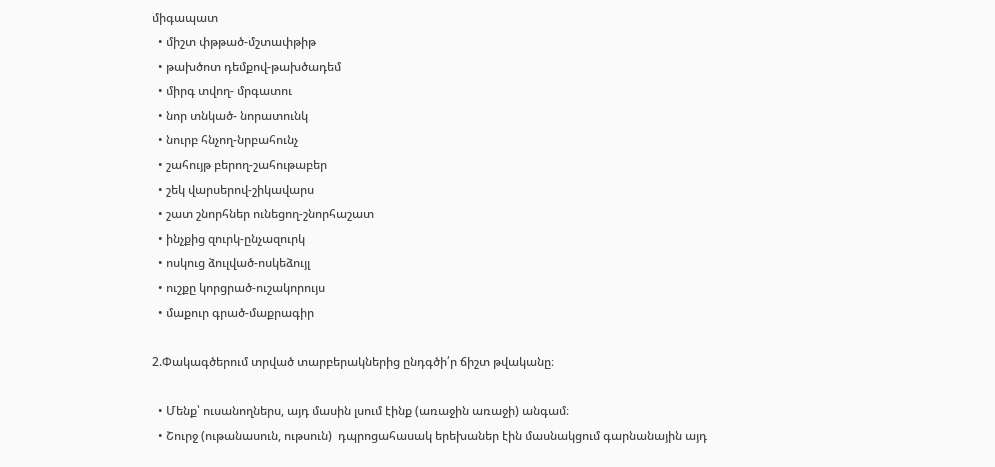միգապատ
  • միշտ փթթած-մշտափթիթ
  • թախծոտ դեմքով-թախծադեմ
  • միրգ տվող- մրգատու
  • նոր տնկած- նորատունկ
  • նուրբ հնչող-նրբահունչ
  • շահույթ բերող-շահութաբեր
  • շեկ վարսերով-շիկավարս
  • շատ շնորհներ ունեցող-շնորհաշատ
  • ինչքից զուրկ-ընչազուրկ
  • ոսկուց ձուլված-ոսկեձույլ
  • ուշքը կորցրած-ուշակորույս
  • մաքուր գրած-մաքրագիր

2.Փակագծերում տրված տարբերակներից ընդգծի՛ր ճիշտ թվականը։

  • Մենք՝ ուսանողներս, այդ մասին լսում էինք (առաջին առաջի) անգամ։
  • Շուրջ (ութանասուն, ութսուն)  դպրոցահասակ երեխաներ էին մասնակցում գարնանային այդ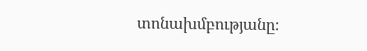տոնախմբությանը։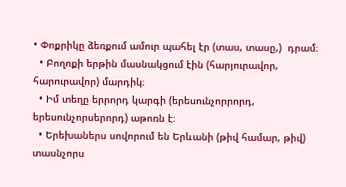• Փոքրիկը ձեռքում ամուր պահել էր (տաս, տասը,)  դրամ։
  • Բողոքի երթին մասնակցում էին (հարյուրավոր, հարուրավոր) մարդիկ։
  • Իմ տեղը երրորդ կարգի (երեսունչորրորդ, երեսունչորսերորդ) աթոռն է։
  • Երեխաներս սովորում են Երևանի (թիվ համար, թիվ) տասնչորս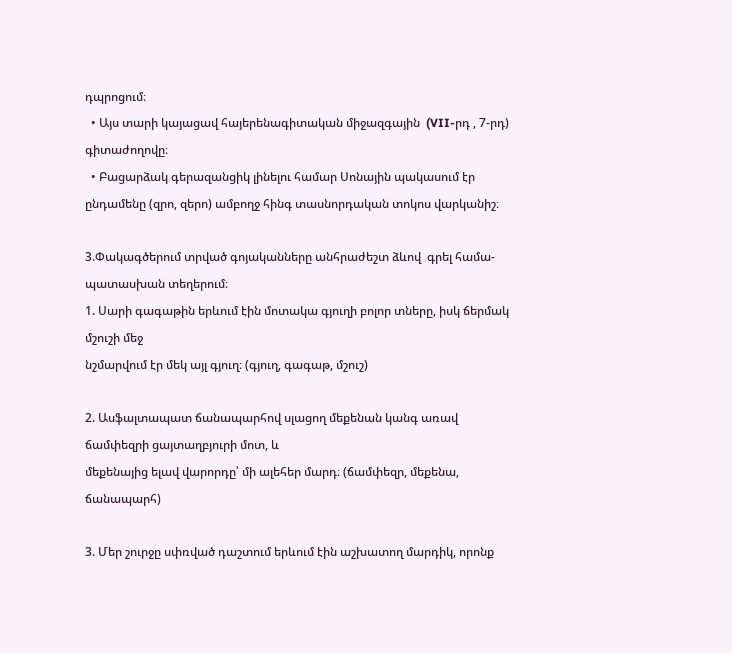դպրոցում։
  • Այս տարի կայացավ հայերենագիտական միջազգային  (VII-րդ , 7-րդ) գիտաժողովը։
  • Բացարձակ գերազանցիկ լինելու համար Սոնային պակասում էր ընդամենը (զրո, զերո) ամբողջ հինգ տասնորդական տոկոս վարկանիշ։

3.Փակագծերում տրված գոյականները անհրաժեշտ ձևով  գրել համա-
պատասխան տեղերում։
1. Սարի գագաթին երևում էին մոտակա գյուղի բոլոր տները, իսկ ճերմակ մշուշի մեջ
նշմարվում էր մեկ այլ գյուղ։ (գյուղ, գագաթ, մշուշ)

2. Ասֆալտապատ ճանապարհով սլացող մեքենան կանգ առավ ճամփեզրի ցայտաղբյուրի մոտ, և
մեքենայից ելավ վարորդը՝ մի ալեհեր մարդ։ (ճամփեզր, մեքենա, ճանապարհ)

3. Մեր շուրջը սփռված դաշտում երևում էին աշխատող մարդիկ, որոնք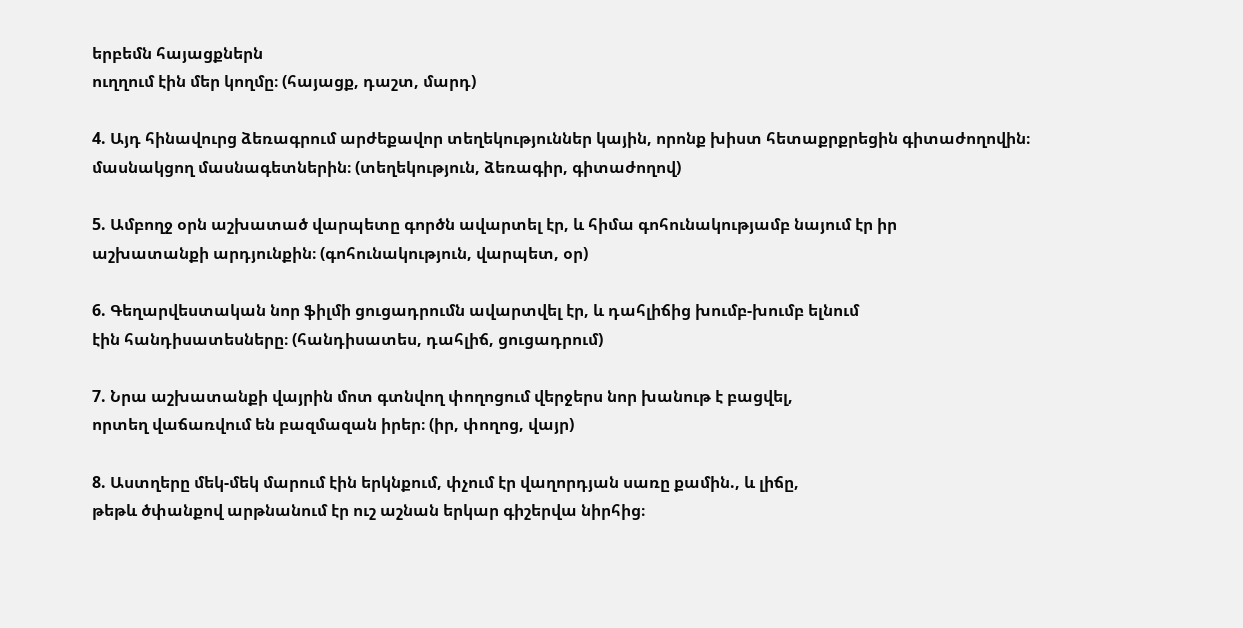երբեմն հայացքներն
ուղղում էին մեր կողմը։ (հայացք, դաշտ, մարդ)

4. Այդ հինավուրց ձեռագրում արժեքավոր տեղեկություններ կային, որոնք խիստ հետաքրքրեցին գիտաժողովին։
մասնակցող մասնագետներին։ (տեղեկություն, ձեռագիր, գիտաժողով)

5. Ամբողջ օրն աշխատած վարպետը գործն ավարտել էր, և հիմա գոհունակությամբ նայում էր իր
աշխատանքի արդյունքին։ (գոհունակություն, վարպետ, օր)

6. Գեղարվեստական նոր ֆիլմի ցուցադրումն ավարտվել էր, և դահլիճից խումբ-խումբ ելնում
էին հանդիսատեսները։ (հանդիսատես, դահլիճ, ցուցադրում)

7. Նրա աշխատանքի վայրին մոտ գտնվող փողոցում վերջերս նոր խանութ է բացվել,
որտեղ վաճառվում են բազմազան իրեր։ (իր, փողոց, վայր)

8. Աստղերը մեկ-մեկ մարում էին երկնքում, փչում էր վաղորդյան սառը քամին., և լիճը,
թեթև ծփանքով արթնանում էր ուշ աշնան երկար գիշերվա նիրհից։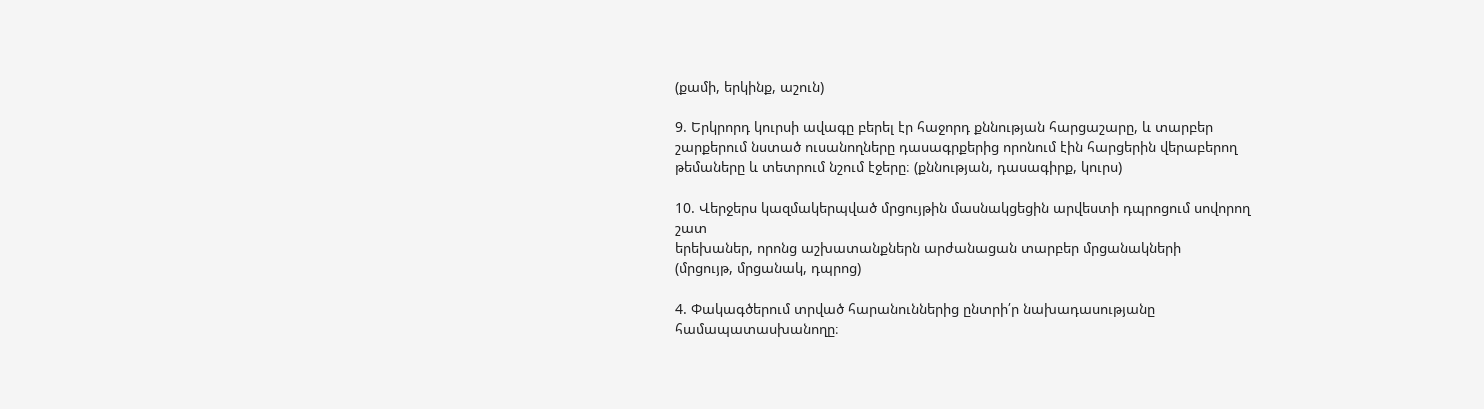(քամի, երկինք, աշուն)

9. Երկրորդ կուրսի ավագը բերել էր հաջորդ քննության հարցաշարը, և տարբեր
շարքերում նստած ուսանողները դասագրքերից որոնում էին հարցերին վերաբերող
թեմաները և տետրում նշում էջերը։ (քննության, դասագիրք, կուրս)

10. Վերջերս կազմակերպված մրցույթին մասնակցեցին արվեստի դպրոցում սովորող շատ
երեխաներ, որոնց աշխատանքներն արժանացան տարբեր մրցանակների
(մրցույթ, մրցանակ, դպրոց)

4. Փակագծերում տրված հարանուններից ընտրի՛ր նախադասությանը համապատասխանողը։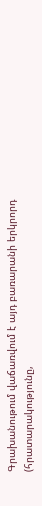Գրախանութում վաճառվում է այդ բառարանի երկրորդ (հրատարակությունը,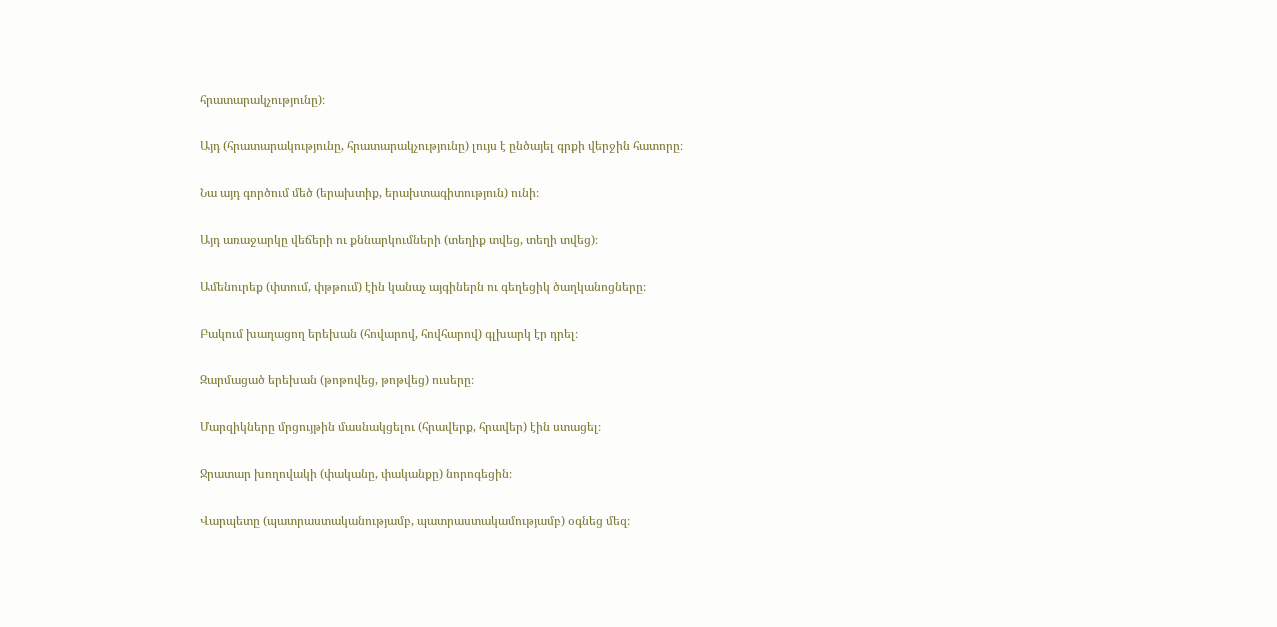հրատարակչությունը)։

Այդ (հրատարակությունը, հրատարակչությունը) լույս է ընծայել գրքի վերջին հատորը։

Նա այդ գործում մեծ (երախտիք, երախտագիտություն) ունի։

Այդ առաջարկը վեճերի ու քննարկումների (տեղիք տվեց, տեղի տվեց)։

Ամենուրեք (փտում, փթթում) էին կանաչ այգիներն ու գեղեցիկ ծաղկանոցները։

Բակում խաղացող երեխան (հովարով, հովհարով) գլխարկ էր դրել։

Զարմացած երեխան (թոթովեց, թոթվեց) ուսերը։

Մարզիկները մրցույթին մասնակցելու (հրավերք, հրավեր) էին ստացել։

Ջրատար խողովակի (փականը, փականքը) նորոգեցին։

Վարպետը (պատրաստականությամբ, պատրաստակամությամբ) օգնեց մեզ։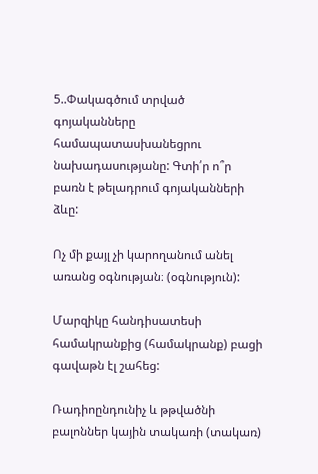5..Փակագծում տրված գոյականները  համապատասխանեցրու նախադասությանը: Գտի՛ր ո՞ր բառն է թելադրում գոյականների ձևը:

Ոչ մի քայլ չի կարողանում անել առանց օգնության։ (օգնություն):

Մարզիկը հանդիսատեսի համակրանքից (համակրանք) բացի գավաթն էլ շահեց:

Ռադիոընդունիչ և թթվածնի բալոններ կային տակառի (տակառ)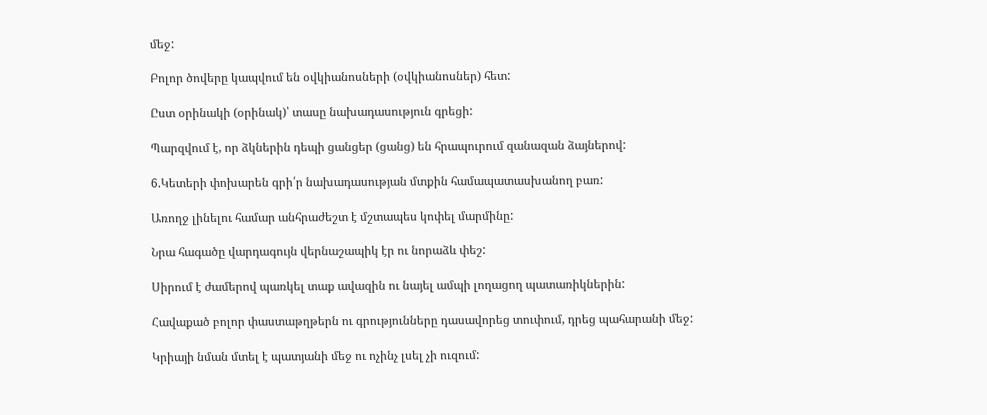մեջ:

Բոլոր ծովերը կապվում են օվկիանոսների (օվկիանոսներ) հետ:

Ըստ օրինակի (օրինակ)՝ տասը նախադասություն գրեցի:

Պարզվում է, որ ձկներին դեպի ցանցեր (ցանց) են հրապուրում զանազան ձայներով:

6.Կետերի փոխարեն գրի՛ր նախադասության մտքին համապատասխանող բառ:

Առողջ լինելու համար անհրաժեշտ է մշտապես կոփել մարմինը:

Նրա հագածը վարդագույն վերնաշապիկ էր ու նորաձև փեշ:

Սիրում է ժամերով պառկել տաք ավազին ու նայել ամպի լողացող պատառիկներին:

Հավաքած բոլոր փաստաթղթերն ու գրությունները դասավորեց տուփում, դրեց պահարանի մեջ:

Կրիայի նման մտել է պատյանի մեջ ու ոչինչ լսել չի ուզում: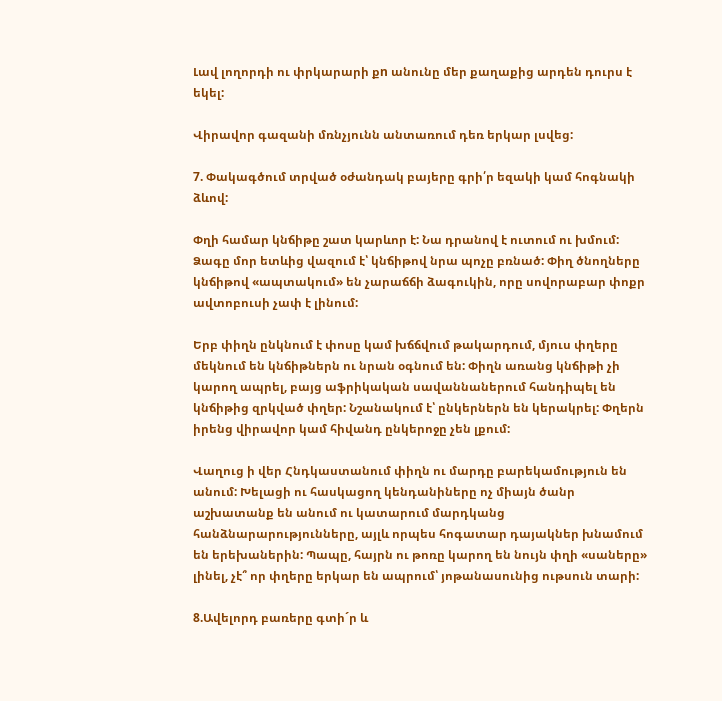Լավ լողորդի ու փրկարարի քn անունը մեր քաղաքից արդեն դուրս է եկել:

Վիրավոր գազանի մռնչյունն անտառում դեռ երկար լսվեց:

7. Փակագծում տրված օժանդակ բայերը գրի՛ր եզակի կամ հոգնակի ձևով:

Փղի համար կնճիթը շատ կարևոր է: Նա դրանով է ուտում ու խմում: Ձագը մոր ետևից վազում է՝ կնճիթով նրա պոչը բռնած: Փիղ ծնողները կնճիթով «ապտակում» են չարաճճի ձագուկին, որը սովորաբար փոքր ավտոբուսի չափ է լինում:

Երբ փիղն ընկնում է փոսը կամ խճճվում թակարդում, մյուս փղերը մեկնում են կնճիթներն ու նրան օգնում են: Փիղն առանց կնճիթի չի կարող ապրել, բայց աֆրիկական սավաննաներում հանդիպել են կնճիթից զրկված փղեր: Նշանակում է՝ ընկերներն են կերակրել: Փղերն իրենց վիրավոր կամ հիվանդ ընկերոջը չեն լքում:

Վաղուց ի վեր Հնդկաստանում փիղն ու մարդը բարեկամություն են անում: Խելացի ու հասկացող կենդանիները ոչ միայն ծանր աշխատանք են անում ու կատարում մարդկանց հանձնարարությունները, այլև որպես հոգատար դայակներ խնամում են երեխաներին: Պապը, հայրն ու թոռը կարող են նույն փղի «սաները» լինել, չէ՞ որ փղերը երկար են ապրում՝ յոթանասունից ութսուն տարի:

8.Ավելորդ բառերը գտի´ր և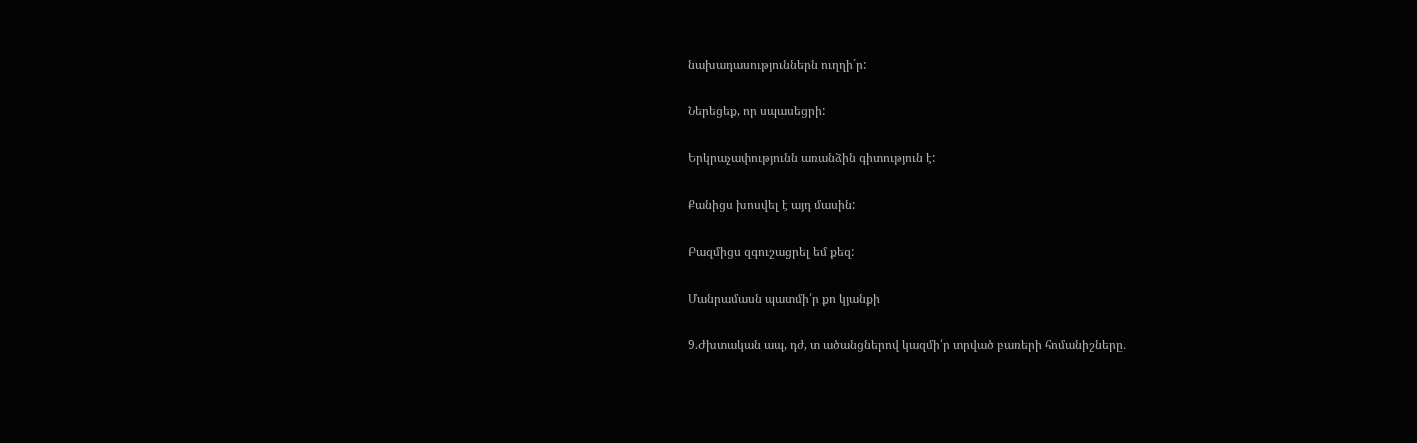նախադասություններն ուղղի´ր:

Ներեցեք, որ սպասեցրի:

Երկրաչափությունն առանձին գիտություն է:

Քանիցս խոսվել է այդ մասին:

Բազմիցս զգուշացրել եմ քեզ:

Մանրամասն պատմի՛ր քո կյանքի

9.Ժխտական ապ, դժ, տ ածանցներով կազմի՛ր տրված բառերի հոմանիշները․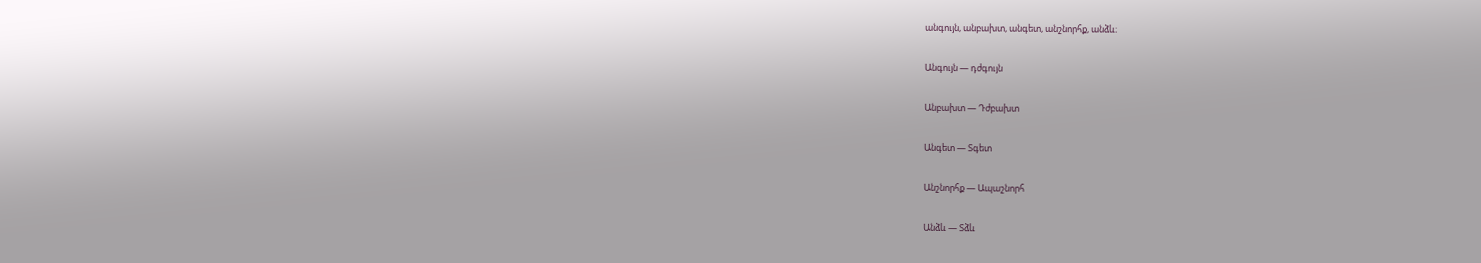անգույն, անբախտ, անգետ, անշնորհք, անձև։

Անգույն — դժգույն

Անբախտ — Դժբախտ

Անգետ — Տգետ

Անշնորհք — Ապաշնորհ

Անձև — Տձև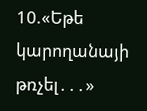10.«Եթե կարողանայի թռչել․․․»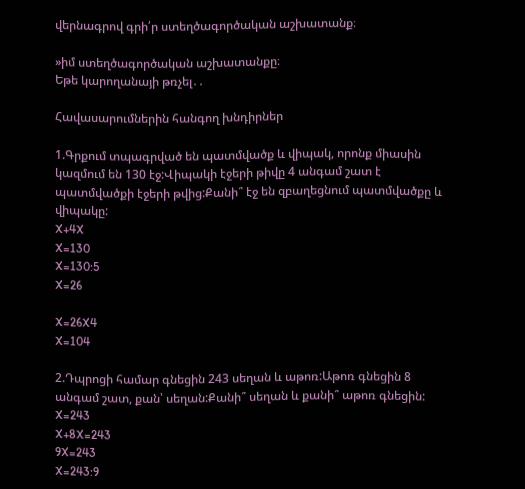վերնագրով գրի՛ր ստեղծագործական աշխատանք։

»իմ ստեղծագործական աշխատանքը։
Եթե կարողանայի թռչել․․

Հավասարումներին հանգող խնդիրներ

1.Գրքում տպագրված են պատմվածք և վիպակ, որոնք միասին կազմում են 130 էջ:Վիպակի էջերի թիվը 4 անգամ շատ է պատմվածքի էջերի թվից:Քանի՞ էջ են զբաղեցնում պատմվածքը և վիպակը:
X+4X
X=130
X=130:5
X=26

X=26X4
X=104

2.Դպրոցի համար գնեցին 243 սեղան և աթոռ:Աթոռ գնեցին 8 անգամ շատ, քան՝ սեղան:Քանի՞ սեղան և քանի՞ աթոռ գնեցին:
X=243
X+8X=243
9X=243
X=243:9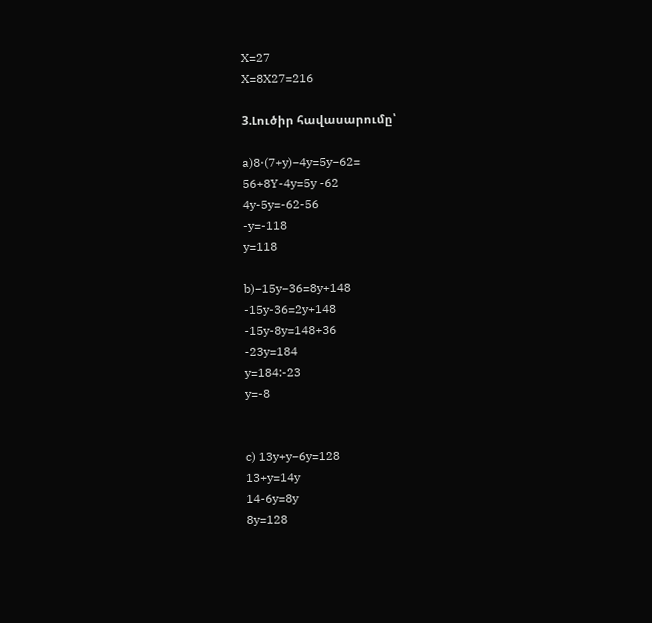X=27
X=8X27=216

3.Լուծիր հավասարումը՝

a)8⋅(7+y)−4y=5y−62=
56+8Y-4y=5y -62
4y-5y=-62-56
-y=-118
y=118

b)−15y−36=8y+148
-15y-36=2y+148
-15y-8y=148+36
-23y=184
y=184:-23
y=-8


c) 13y+y−6y=128
13+y=14y
14-6y=8y
8y=128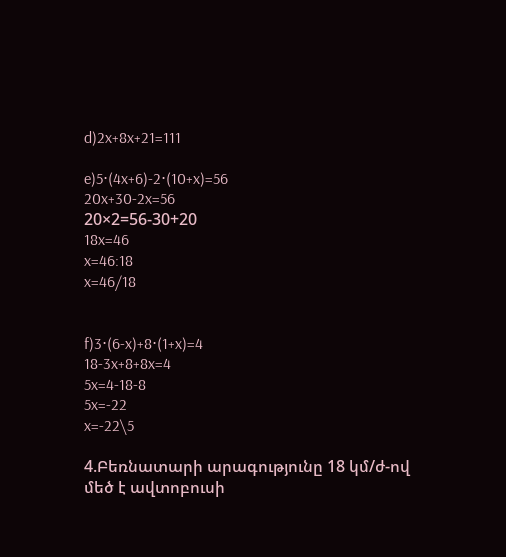d)2x+8x+21=111

e)5⋅(4x+6)-2⋅(10+x)=56
20x+30-2x=56
20×2=56-30+20
18x=46
x=46:18
x=46/18


f)3⋅(6-x)+8⋅(1+x)=4
18-3x+8+8x=4
5x=4-18-8
5x=-22
x=-22\5

4.Բեռնատարի արագությունը 18 կմ/ժ-ով մեծ է ավտոբուսի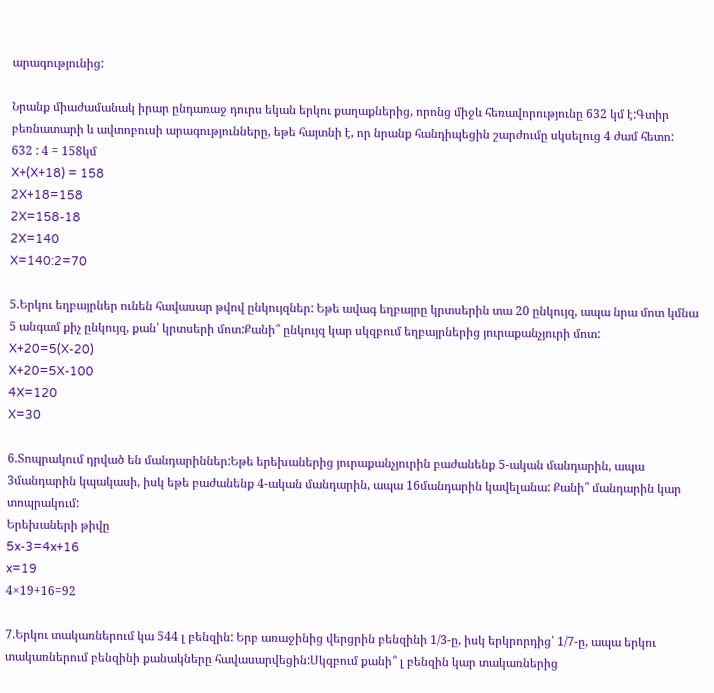արագությունից:

Նրանք միաժամանակ իրար ընդառաջ դուրս եկան երկու քաղաքներից, որոնց միջև հեռավորությունը 632 կմ է:Գտիր բեռնատարի և ավտոբուսի արագությունները, եթե հայտնի է, որ նրանք հանդիպեցին շարժումը սկսելուց 4 ժամ հետո:
632 : 4 = 158կմ
X+(X+18) = 158
2X+18=158
2X=158-18
2X=140
X=140:2=70

5.Երկու եղբայրներ ունեն հավասար թվով ընկույզներ: Եթե ավագ եղբայրը կրտսերին տա 20 ընկույզ, ապա նրա մոտ կմնա 5 անգամ քիչ ընկույզ, քան՝ կրտսերի մոտ:Քանի՞ ընկույզ կար սկզբում եղբայրներից յուրաքանչյուրի մոտ:
X+20=5(X-20)
X+20=5X-100
4X=120
X=30

6.Տոպրակում դրված են մանդարիններ:Եթե երեխաներից յուրաքանչյուրին բաժանենք 5-ական մանդարին, ապա 3մանդարին կպակասի, իսկ եթե բաժանենք 4-ական մանդարին, ապա 16մանդարին կավելանա: Քանի՞ մանդարին կար տոպրակում:
Երեխաների թիվը
5x-3=4x+16
x=19
4×19+16=92

7.Երկու տակառներում կա 544 լ բենզին: Երբ առաջինից վերցրին բենզինի 1/3-ը, իսկ երկրորդից՝ 1/7-ը, ապա երկու տակառներում բենզինի քանակները հավասարվեցին:Սկզբում քանի՞ լ բենզին կար տակառներից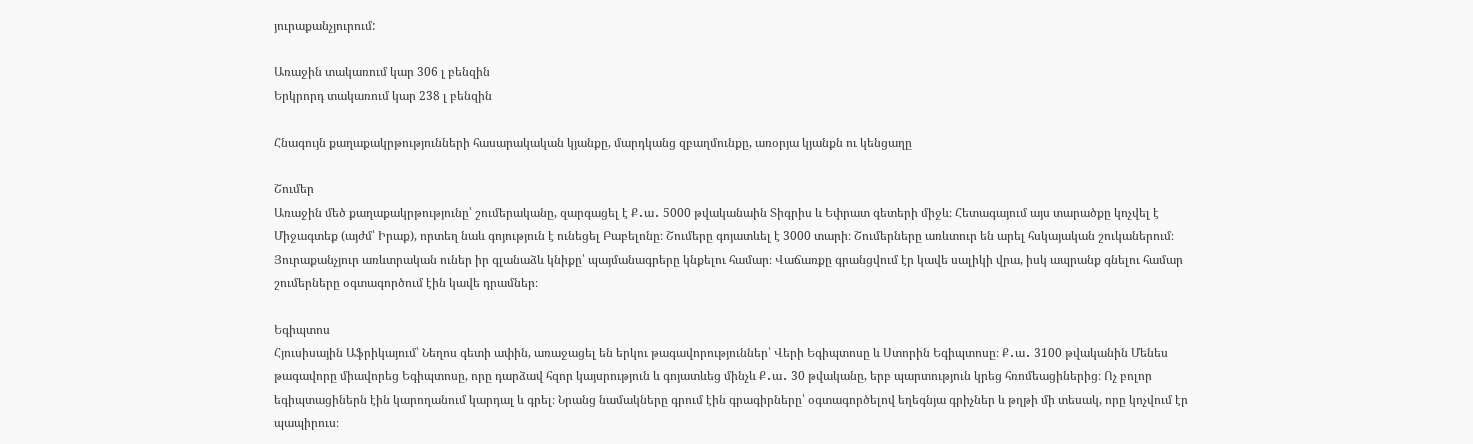յուրաքանչյուրում:

Առաջին տակառում կար 306 լ բենզին
Երկրորդ տակառում կար 238 լ բենզին

Հնագույն քաղաքակրթությունների հասարակական կյանքը, մարդկանց զբաղմունքը, առօրյա կյանքն ու կենցաղը

Շումեր
Առաջին մեծ քաղաքակրթությունը՝ շումերականը, զարգացել է Ք․ա․ 5000 թվականաին Տիգրիս և Եփրատ գետերի միջև։ Հետագայում այս տարածքը կոչվել է Միջագտեք (այժմ՝ Իրաք), որտեղ նաև գոյություն է ունեցել Բաբելոնը։ Շումերը գոյատևել է 3000 տարի։ Շումերները առևտուր են արել հսկայական շուկաներում։ Յուրաքանչյուր առևտրական ուներ իր գլանաձև կնիքը՝ պայմանագրերը կնքելու համար։ Վաճառքը գրանցվում էր կավե սալիկի վրա, իսկ ապրանք գնելու համար շումերները օգտագործում էին կավե դրամներ։

Եգիպտոս
Հյուսիսային Աֆրիկայում՝ Նեղոս գետի ափին, առաջացել են երկու թագավորություններ՝ Վերի Եգիպտոսը և Ստորին Եգիպտոսը։ Ք․ա․ 3100 թվականին Մենես թագավորը միավորեց Եգիպտոսը, որը դարձավ հզոր կայսրություն և գոյատևեց մինչև Ք․ա․ 30 թվականը, երբ պարտություն կրեց հռոմեացիներից։ Ոչ բոլոր եգիպտացիներն էին կարողանում կարդալ և գրել։ Նրանց նամակները գրում էին գրագիրները՝ օգտագործելով եղեգնյա գրիչներ և թղթի մի տեսակ, որը կոչվում էր պապիրուս։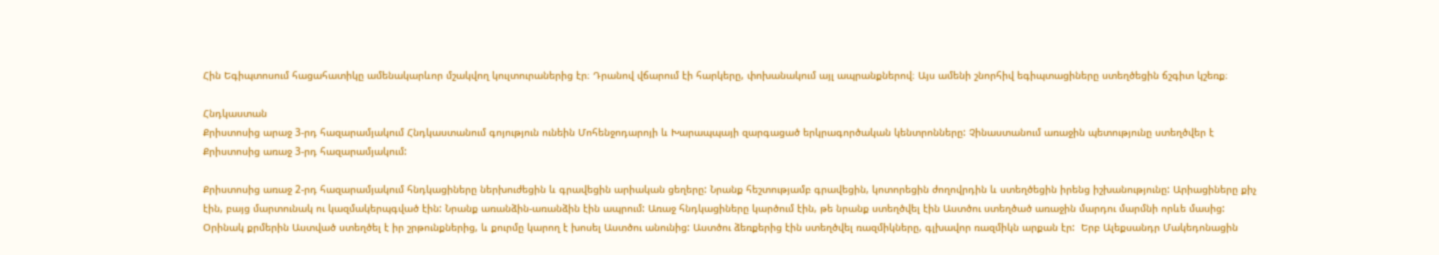Հին Եգիպտոսում հացահատիկը ամենակարևոր մշակվող կուլտուրաներից էր։ Դրանով վճարում էի հարկերը, փոխանակում այլ ապրանքներով։ Այս ամենի շնորհիվ եգիպտացիները ստեղծեցին ճշգիտ կշեռք։

Հնդկաստան
Քրիստոսից արաջ 3-րդ հազարամյակում Հնդկաստանում գոյություն ունեին Մոհենջոդարոյի և Խարապպայի զարգացած երկրագործական կենտրոնները: Չինաստանում առաջին պետությունը ստեղծվեր է Քրիստոսից առաջ 3-րդ հազարամյակում:

Քրիստոսից առաջ 2-րդ հազարամյակում հնդկացիները ներխուժեցին և գրավեցին արիական ցեղերը: Նրանք հեշտությամբ գրավեցին, կոտորեցին ժողովրդին և ստեղծեցին իրենց իշխանությունը: Արիացիները քիչ էին, բայց մարտունակ ու կազմակերպգված էին: Նրանք առանձին-առանձին էին ապրում: Առաջ հնդկացիները կարծում էին, թե նրանք ստեղծվել էին Աստծու ստեղծած առաջին մարդու մարմնի որևե մասից: Օրինակ քրմերին Աստված ստեղծել է իր շրթունքներից, և քուրմը կարող է խոսել Աստծու անունից: Աստծու ձեռքերից էին ստեղծվել ռազմիկները, գլխավոր ռազմիկն արքան էր:  Երբ Ալեքսանդր Մակեդոնացին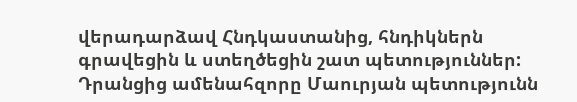վերադարձավ Հնդկաստանից, հնդիկներն գրավեցին և ստեղծեցին շատ պետություններ: Դրանցից ամենահզորը Մաուրյան պետությունն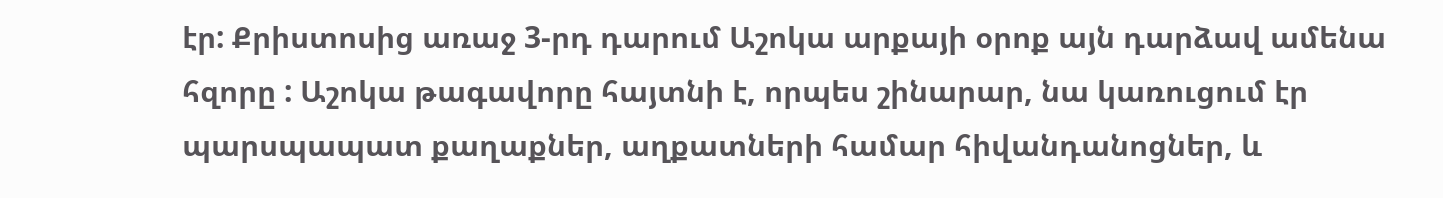էր: Քրիստոսից առաջ 3-րդ դարում Աշոկա արքայի օրոք այն դարձավ ամենա հզորը : Աշոկա թագավորը հայտնի է, որպես շինարար, նա կառուցում էր պարսպապատ քաղաքներ, աղքատների համար հիվանդանոցներ, և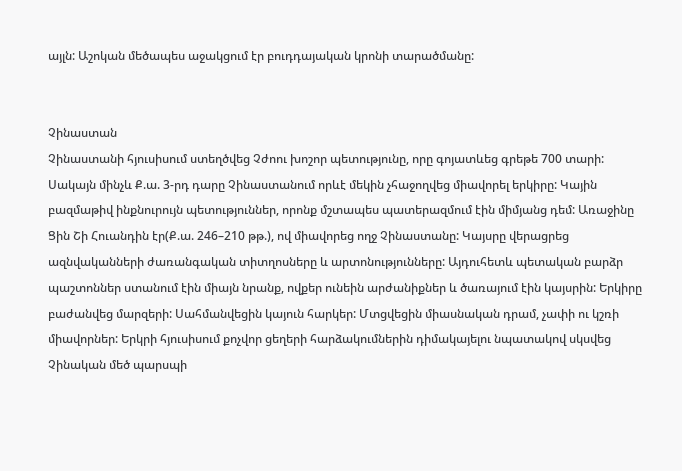այլն: Աշոկան մեծապես աջակցում էր բուդդայական կրոնի տարածմանը:


Չինաստան
Չինաստանի հյուսիսում ստեղծվեց Չժոու խոշոր պետությունը, որը գոյատևեց գրեթե 700 տարի: Սակայն մինչև Ք.ա. 3-րդ դարը Չինաստանում որևէ մեկին չհաջողվեց միավորել երկիրը: Կային բազմաթիվ ինքնուրույն պետություններ, որոնք մշտապես պատերազմում էին միմյանց դեմ: Առաջինը Ցին Շի Հուանդին էր(Ք.ա. 246–210 թթ.), ով միավորեց ողջ Չինաստանը: Կայսրը վերացրեց ազնվականների ժառանգական տիտղոսները և արտոնությունները: Այդուհետև պետական բարձր պաշտոններ ստանում էին միայն նրանք, ովքեր ունեին արժանիքներ և ծառայում էին կայսրին: Երկիրը բաժանվեց մարզերի: Սահմանվեցին կայուն հարկեր: Մտցվեցին միասնական դրամ, չափի ու կշռի միավորներ: Երկրի հյուսիսում քոչվոր ցեղերի հարձակումներին դիմակայելու նպատակով սկսվեց Չինական մեծ պարսպի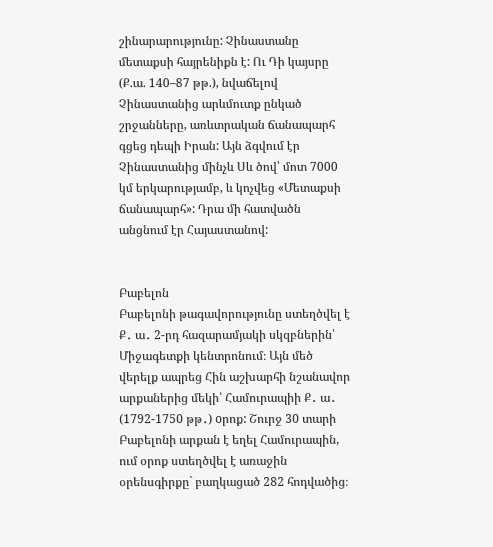շինարարությունը: Չինաստանը մետաքսի հայրենիքն է: Ու Դի կայսրը (Ք.ա. 140–87 թթ.), նվաճելով Չինաստանից արևմուտք ընկած շրջանները, առևտրական ճանապարհ գցեց դեպի Իրան: Այն ձգվում էր Չինաստանից մինչև Սև ծով՝ մոտ 7000 կմ երկարությամբ, և կոչվեց «Մետաքսի ճանապարհ»: Դրա մի հատվածն անցնում էր Հայաստանով:


Բաբելոն
Բաբելոնի թագավորությունը ստեղծվել է Ք․ ա․ 2-րդ հազարամյակի սկզբներին՝ Միջագետքի կենտրոնում։ Այն մեծ վերելք ապրեց Հին աշխարհի նշանավոր արքաներից մեկի՝ Համուրապիի Ք․ ա․ (1792-1750 թթ․) oրոք: Շուրջ 30 տարի Բաբելոնի արքան է եղել Համուրապին, ում օրոք ստեղծվել է առաջին օրենսգիրքը` բաղկացած 282 հոդվածից։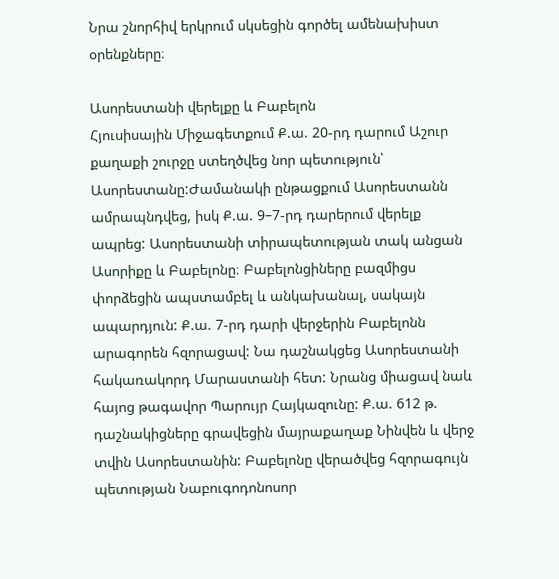Նրա շնորհիվ երկրում սկսեցին գործել ամենախիստ օրենքները։

Ասորեստանի վերելքը և Բաբելոն
Հյուսիսային Միջագետքում Ք.ա. 20-րդ դարում Աշուր քաղաքի շուրջը ստեղծվեց նոր պետություն՝ Ասորեստանը:Ժամանակի ընթացքում Ասորեստանն ամրապնդվեց, իսկ Ք.ա. 9–7-րդ դարերում վերելք ապրեց: Ասորեստանի տիրապետության տակ անցան Ասորիքը և Բաբելոնը։ Բաբելոնցիները բազմիցս փորձեցին ապստամբել և անկախանալ, սակայն ապարդյուն: Ք.ա. 7-րդ դարի վերջերին Բաբելոնն արագորեն հզորացավ: Նա դաշնակցեց Ասորեստանի հակառակորդ Մարաստանի հետ: Նրանց միացավ նաև հայոց թագավոր Պարույր Հայկազունը: Ք.ա. 612 թ. դաշնակիցները գրավեցին մայրաքաղաք Նինվեն և վերջ տվին Ասորեստանին: Բաբելոնը վերածվեց հզորագույն պետության Նաբուգոդոնոսոր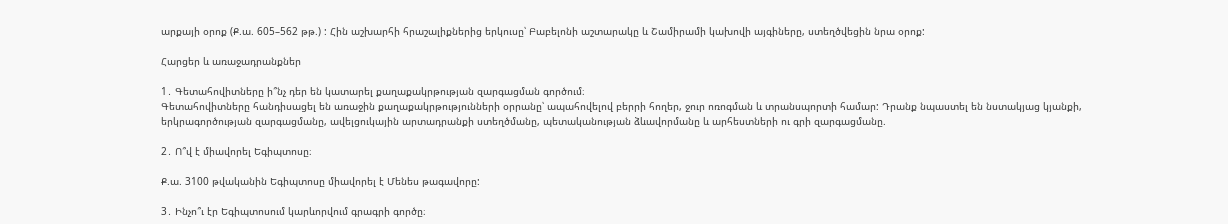արքայի օրոք (Ք.ա. 605–562 թթ.) : Հին աշխարհի հրաշալիքներից երկուսը՝ Բաբելոնի աշտարակը և Շամիրամի կախովի այգիները, ստեղծվեցին նրա օրոք:

Հարցեր և առաջադրանքներ

1․ Գետահովիտները ի՞նչ դեր են կատարել քաղաքակրթության զարգացման գործում։
Գետահովիտները հանդիսացել են առաջին քաղաքակրթությունների օրրանը՝ ապահովելով բերրի հողեր, ջուր ոռոգման և տրանսպորտի համար: Դրանք նպաստել են նստակյաց կյանքի, երկրագործության զարգացմանը, ավելցուկային արտադրանքի ստեղծմանը, պետականության ձևավորմանը և արհեստների ու գրի զարգացմանը.

2․ Ո՞վ է միավորել Եգիպտոսը։

Ք.ա. 3100 թվականին Եգիպտոսը միավորել է Մենես թագավորը:

3․ Ինչո՞ւ էր Եգիպտոսում կարևորվում գրագրի գործը։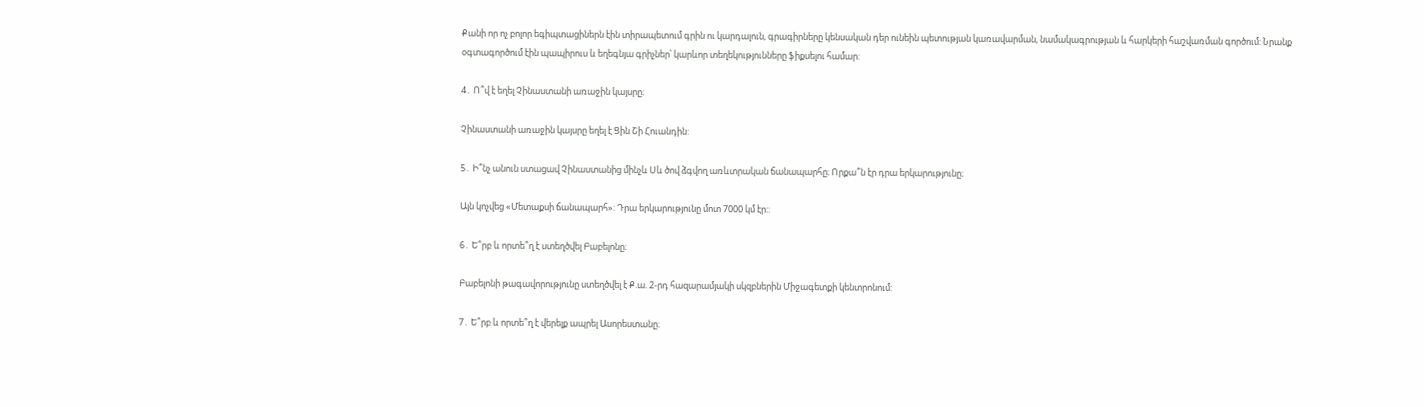Քանի որ ոչ բոլոր եգիպտացիներն էին տիրապետում գրին ու կարդալուն, գրագիրները կենսական դեր ունեին պետության կառավարման, նամակագրության և հարկերի հաշվառման գործում: Նրանք օգտագործում էին պապիրուս և եղեգնյա գրիչներ՝ կարևոր տեղեկությունները ֆիքսելու համար:

4․ Ո՞վ է եղել Չինաստանի առաջին կայսրը։

Չինաստանի առաջին կայսրը եղել է Ցին Շի Հուանդին:

5․ Ի՞նչ անուն ստացավ Չինաստանից մինչև Սև ծով ձգվող առևտրական ճանապարհը։ Որքա՞ն էր դրա երկարությունը։

Այն կոչվեց «Մետաքսի ճանապարհ»: Դրա երկարությունը մոտ 7000 կմ էր::

6․ Ե՞րբ և որտե՞ղ է ստեղծվել Բաբելոնը։

Բաբելոնի թագավորությունը ստեղծվել է Ք.ա. 2-րդ հազարամյակի սկզբներին Միջագետքի կենտրոնում:

7․ Ե՞րբ և որտե՞ղ է վերելք ապրել Ասորեստանը։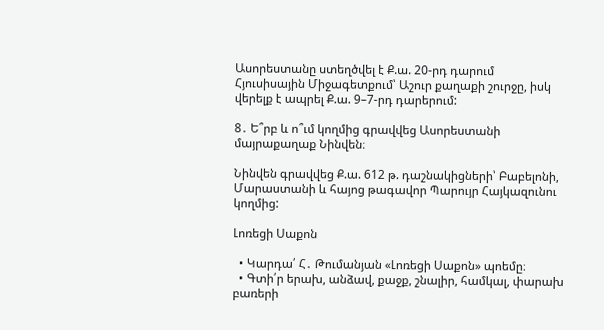Ասորեստանը ստեղծվել է Ք.ա. 20-րդ դարում Հյուսիսային Միջագետքում՝ Աշուր քաղաքի շուրջը, իսկ վերելք է ապրել Ք.ա. 9–7-րդ դարերում:

8․ Ե՞րբ և ո՞ւմ կողմից գրավվեց Ասորեստանի մայրաքաղաք Նինվեն։

Նինվեն գրավվեց Ք.ա. 612 թ. դաշնակիցների՝ Բաբելոնի, Մարաստանի և հայոց թագավոր Պարույր Հայկազունու կողմից:

Լոռեցի Սաքոն

  • Կարդա՛ Հ․ Թումանյան «Լոռեցի Սաքոն» պոեմը։
  • Գտի՛ր երախ, անձավ, քաջք, շնալիր, համկալ, փարախ բառերի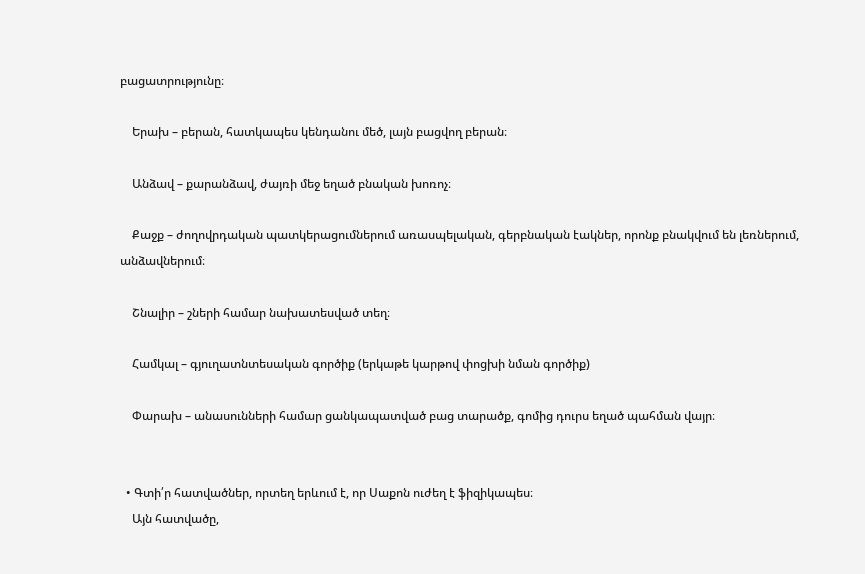բացատրությունը։

    Երախ – բերան, հատկապես կենդանու մեծ, լայն բացվող բերան։

    Անձավ – քարանձավ, ժայռի մեջ եղած բնական խոռոչ։

    Քաջք – ժողովրդական պատկերացումներում առասպելական, գերբնական էակներ, որոնք բնակվում են լեռներում, անձավներում։

    Շնալիր – շների համար նախատեսված տեղ։

    Համկալ – գյուղատնտեսական գործիք (երկաթե կարթով փոցխի նման գործիք)

    Փարախ – անասունների համար ցանկապատված բաց տարածք, գոմից դուրս եղած պահման վայր։


  • Գտի՛ր հատվածներ, որտեղ երևում է, որ Սաքոն ուժեղ է ֆիզիկապես։
    Այն հատվածը,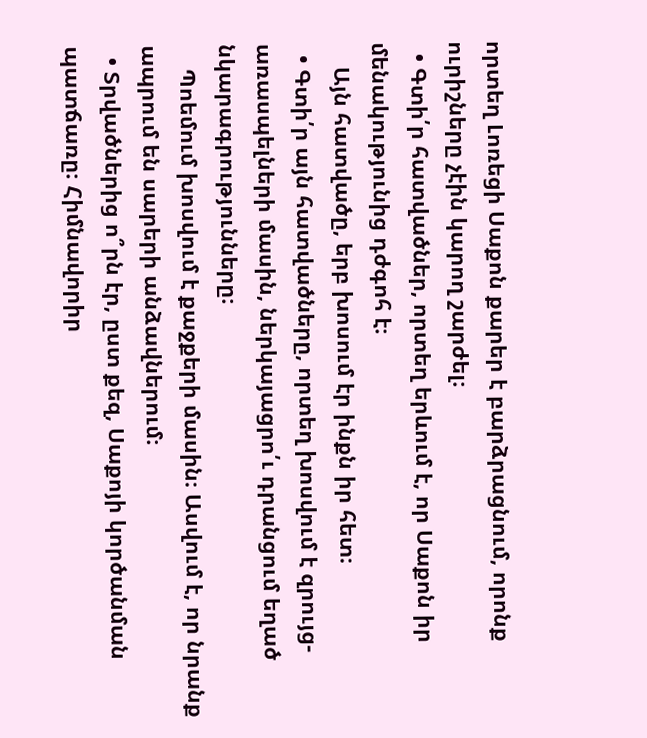որտեղ Լոռեցի Սաքոն քարեր է բարձրացնում, որոնք ուրիշները չէին կարող շարժել։
  • Գտի՛ր հատվածներ, որտեղ երևում է, որ Սաքոն իր մենակությունից դժգոհ է։
    Այն հատվածը, երբ խոսում էր ինքն իր հետ։
  • Գտի՛ր այն հատվածները, որտեղ խոսվում է զրույց-առասպելների մասին, ներկայացրո՛ւ դրանցում եղած նկարագրությունները։
    Պոեմում խոսվում է քաջքերի մասին։ Ասվում է, որ նրանք ապրում են սարերի անձավներում։
  • Տրվածներից ո՞րն էր, ըստ քեզ, Սաքոյի կործանման պատճառը։ Հիմնավորիր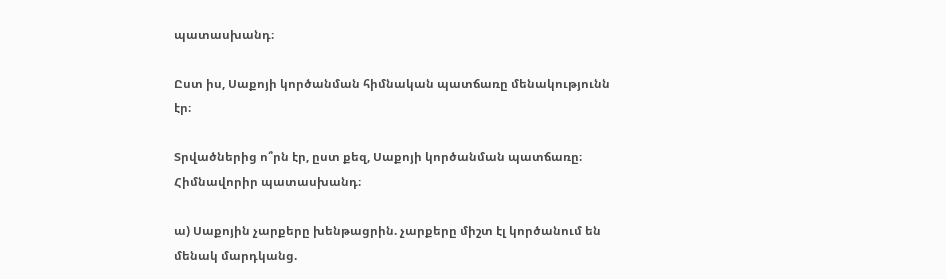պատասխանդ։

Ըստ իս, Սաքոյի կործանման հիմնական պատճառը մենակությունն էր։

Տրվածներից ո՞րն էր, ըստ քեզ, Սաքոյի կործանման պատճառը։ Հիմնավորիր պատասխանդ։

ա) Սաքոյին չարքերը խենթացրին. չարքերը միշտ էլ կործանում են մենակ մարդկանց.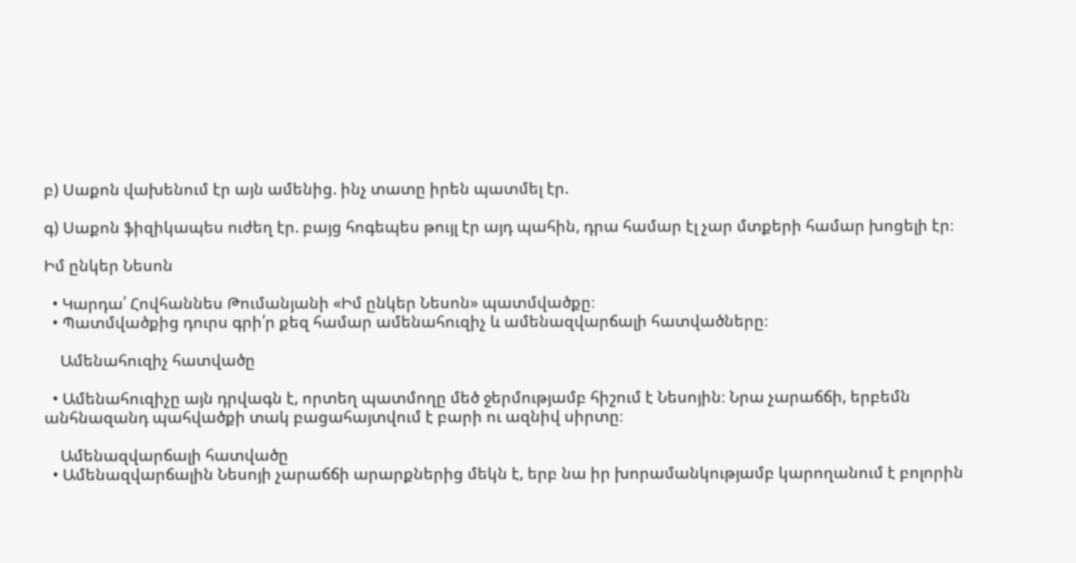բ) Սաքոն վախենում էր այն ամենից. ինչ տատը իրեն պատմել էր.

գ) Սաքոն ֆիզիկապես ուժեղ էր. բայց հոգեպես թույլ էր այդ պահին, դրա համար էլ չար մտքերի համար խոցելի էր։

Իմ ընկեր Նեսոն

  • Կարդա՛ Հովհաննես Թումանյանի «Իմ ընկեր Նեսոն» պատմվածքը։
  • Պատմվածքից դուրս գրի՛ր քեզ համար ամենահուզիչ և ամենազվարճալի հատվածները։

    Ամենահուզիչ հատվածը

  • Ամենահուզիչը այն դրվագն է, որտեղ պատմողը մեծ ջերմությամբ հիշում է Նեսոյին։ Նրա չարաճճի, երբեմն անհնազանդ պահվածքի տակ բացահայտվում է բարի ու ազնիվ սիրտը։

    Ամենազվարճալի հատվածը
  • Ամենազվարճալին Նեսոյի չարաճճի արարքներից մեկն է, երբ նա իր խորամանկությամբ կարողանում է բոլորին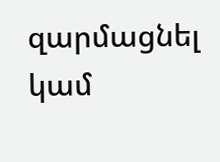զարմացնել կամ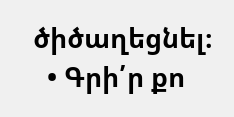ծիծաղեցնել։
  • Գրի՛ր քո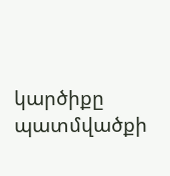կարծիքը պատմվածքի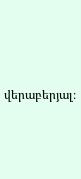վերաբերյալ։